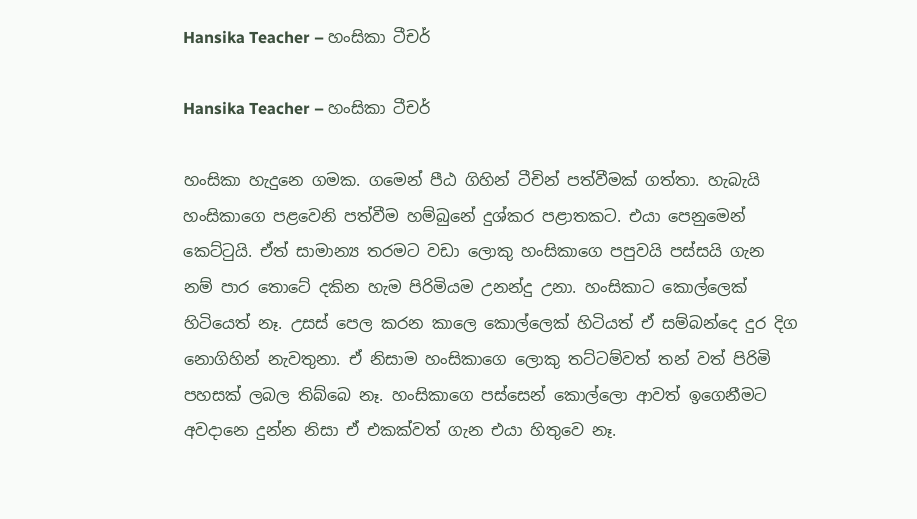Hansika Teacher – හංසිකා ටීචර්

Hansika Teacher – හංසිකා ටීචර්

හංසිකා හැදුනෙ ගමක. ගමෙන් පීඨ ගිහින් ටීචින් පත්වීමක් ගත්තා. හැබැයි හංසිකාගෙ පළවෙනි පත්වීම හම්බුනේ දුශ්කර පළාතකට. එයා පෙනුමෙන් කෙට්ටුයි. ඒත් සාමාන්‍ය තරමට වඩා ලොකු හංසිකාගෙ පපුවයි පස්සයි ගැන නම් පාර තොටේ දකින හැම පිරිමියම උනන්දු උනා. හංසිකාට කොල්ලෙක් හිටියෙත් නෑ. උසස් පෙල කරන කාලෙ කොල්ලෙක් හිටියත් ඒ සම්බන්දෙ දුර දිග නොගිහින් නැවතුනා. ඒ නිසාම හංසිකාගෙ ලොකු තට්ටම්වත් තන් වත් පිරිමි පහසක් ලබල තිබ්බෙ නෑ. හංසිකාගෙ පස්සෙන් කොල්ලො ආවත් ඉගෙනීමට අවදානෙ දුන්න නිසා ඒ එකක්වත් ගැන එයා හිතුවෙ නෑ.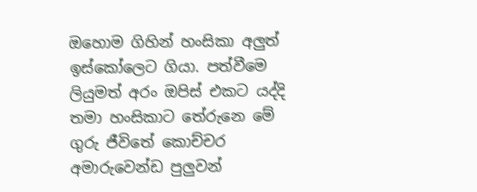ඔහොම ගිහින් හංසිකා අලුත් ඉස්කෝලෙට ගියා. පත්වීමෙ ලියුමත් අරං ඔපිස් එකට යද්දි තමා හංසිකාට තේරුනෙ මේ ගුරු ජීවිතේ කොච්චර අමාරුවෙන්ඩ පුලුවන්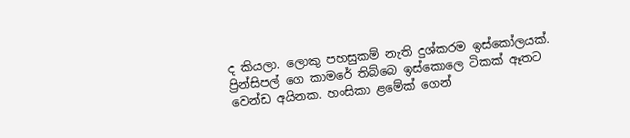ද කියලා. ලොකු පහසුකම් නැති දුශ්කරම ඉස්කෝලයක්. ප්‍රින්සිපල් ගෙ කාමරේ තිබ්බෙ ඉස්කොලෙ ටිකක් ඈතට වෙන්ඩ අයිනක. හංසිකා ළමේක් ගෙන්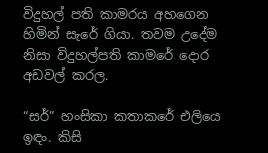විදුහල් පති කාමරය අහගෙන හිමින් සැරේ ගියා. තවම උදේම නිසා විදුහල්පති කාමරේ දොර අඩවල් කරල.

“සර්” හංසිකා කතාකරේ එලියෙ ඉඳං. කිසි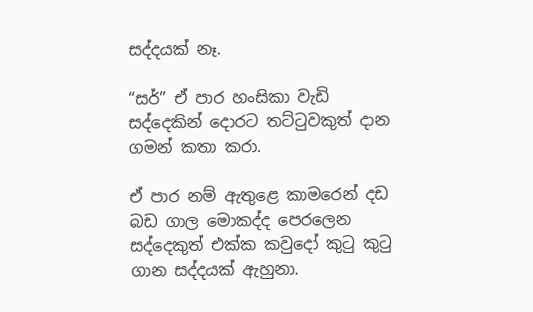සද්දයක් නෑ.

“සර්” ඒ පාර හංසිකා වැඩි සද්දෙකින් දොරට තට්ටුවකුත් දාන ගමන් කතා කරා.

ඒ පාර නම් ඇතුළෙ කාමරෙන් දඩ බඩ ගාල මොකද්ද පෙරලෙන සද්දෙකුත් එක්ක කවුදෝ කුටු කුටු ගාන සද්දයක් ඇහුනා.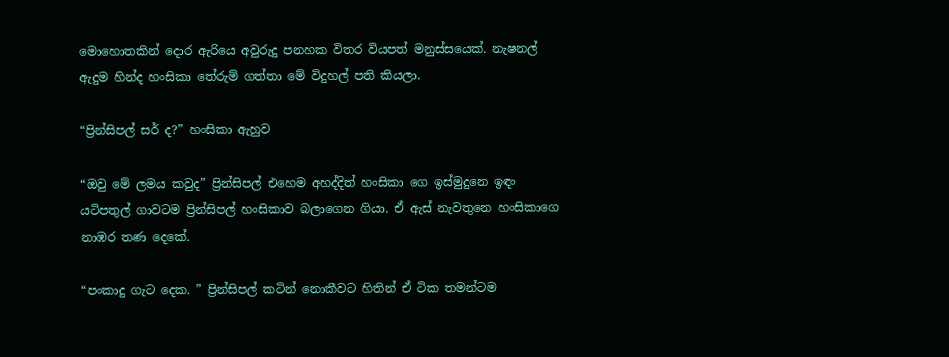මොහොතකින් දොර ඇරියෙ අවුරුදු පනහක විතර වියපත් මනුස්සයෙක්. නැෂනල් ඇදුම හින්ද හංසිකා තේරුම් ගත්තා මේ විදුහල් පති කියලා.

“ප්‍රින්සිපල් සර් ද?” හංසිකා ඇහුව

“ඔවු මේ ලමය කවුද” ප්‍රින්සිපල් එහෙම අහද්දිත් හංසිකා ගෙ ඉස්මුදුනෙ ඉඳං යටිපතුල් ගාවටම ප්‍රින්සිපල් හංසිකාව බලාගෙන ගියා. ඒ ඇස් නැවතුනෙ හංසිකාගෙ නාඹර තණ දෙකේ.

“පංකාදු ගැට දෙක. ” ප්‍රින්සිපල් කටින් නොකීවට හිතින් ඒ ටික තමන්ටම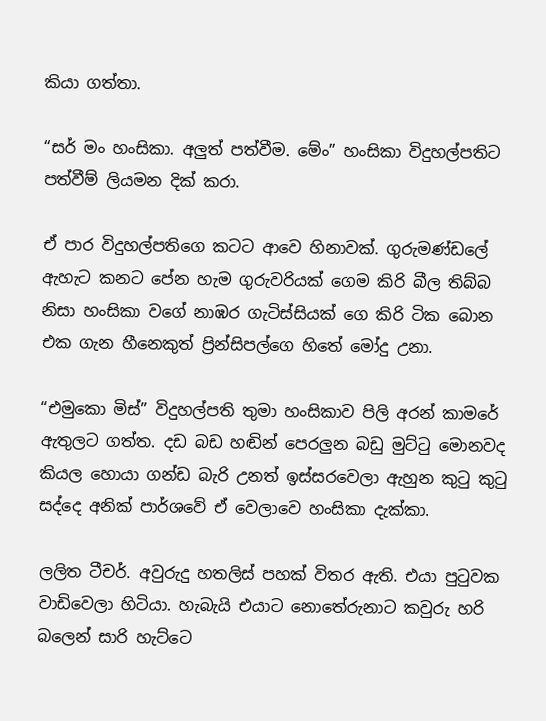කියා ගත්තා.

“සර් මං හංසිකා. අලුත් පත්වීම. මේං” හංසිකා විදුහල්පතිට පත්වීම් ලියමන දික් කරා.

ඒ පාර විදුහල්පතිගෙ කටට ආවෙ හිනාවක්. ගුරුමණ්ඩලේ ඇහැට කනට පේන හැම ගුරුවරියක් ගෙම කිරි බීල තිබ්බ නිසා හංසිකා වගේ නාඹර ගැටිස්සියක් ගෙ කිරි ටික බොන එක ගැන හීනෙකුත් ප්‍රින්සිපල්ගෙ හිතේ මෝදු උනා.

“එමුකො මිස්” විදුහල්පති තුමා හංසිකාව පිලි අරන් කාමරේ ඇතුලට ගත්ත. දඩ බඩ හඬින් පෙරලුන බඩු මුට්ටු මොනවද කියල හොයා ගන්ඩ බැරි උනත් ඉස්සරවෙලා ඇහුන කුටු කුටු සද්දෙ අනික් පාර්ශවේ ඒ වෙලාවෙ හංසිකා දැක්කා.

ලලිත ටීචර්. අවුරුදු හතලිස් පහක් විතර ඇති. එයා පුටුවක වාඩිවෙලා හිටියා. හැබැයි එයාට නොතේරුනාට කවුරු හරි බලෙන් සාරි හැට්ටෙ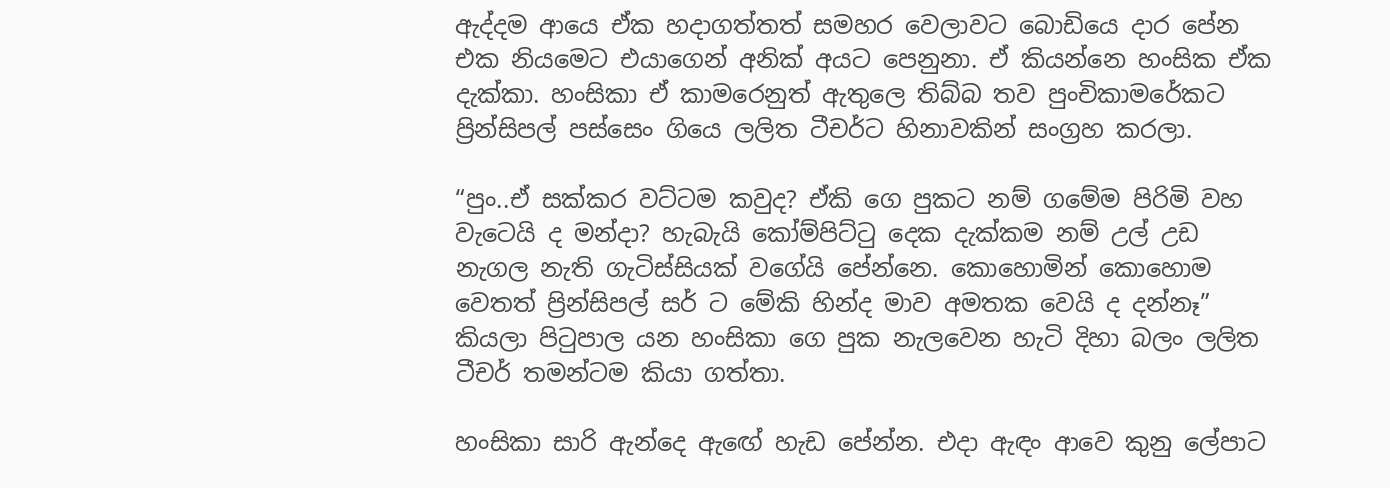ඇද්දම ආයෙ ඒක හදාගත්තත් සමහර වෙලාවට බොඩියෙ දාර පේන එක නියමෙට එයාගෙන් අනික් අයට පෙනුනා. ඒ කියන්නෙ හංසික ඒක දැක්කා. හංසිකා ඒ කාමරෙනුත් ඇතුලෙ තිබ්බ තව පුංචිකාමරේකට ප්‍රින්සිපල් පස්සෙං ගියෙ ලලිත ටීචර්ට හිනාවකින් සංග්‍රහ කරලා.

“පුං..ඒ සක්කර වට්ටම කවුද? ඒකි ගෙ පුකට නම් ගමේම පිරිමි වහ වැටෙයි ද මන්දා? හැබැයි කෝම්පිට්ටු දෙක දැක්කම නම් උල් උඩ නැගල නැති ගැටිස්සියක් වගේයි පේන්නෙ. කොහොමින් කොහොම වෙතත් ප්‍රින්සිපල් සර් ට මේකි හින්ද මාව අමතක වෙයි ද දන්නෑ” කියලා පිටුපාල යන හංසිකා ගෙ පුක නැලවෙන හැටි දිහා බලං ලලිත ටීචර් තමන්ටම කියා ගත්තා.

හංසිකා සාරි ඇන්දෙ ඇඟේ හැඩ පේන්න. එදා ඇඳං ආවෙ කුනු ලේපාට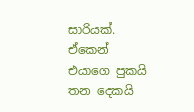සාරියක්. ඒකෙන් එයාගෙ පුකයි තන දෙකයි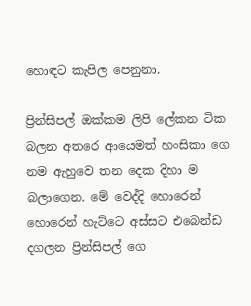හොඳට කැපිල පෙනුනා.

ප්‍රින්සිපල් ඔක්කම ලිපි ලේකන ටික බලන අතරෙ ආයෙමත් හංසිකා ගෙ නම ඇහුවෙ තන දෙක දිහා ම බලාගෙන. මේ වෙද්දි හොරෙන් හොරෙන් හැට්ටෙ අස්සට එබෙන්ඩ දගලන ප්‍රින්සිපල් ගෙ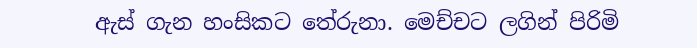ඇස් ගැන හංසිකට තේරුනා. මෙච්චට ලගින් පිරිමි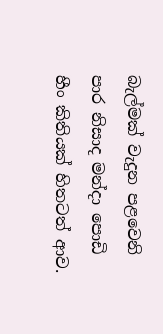බැල්මක් වැදුන පළවෙනි පාර නිසාද මන්දා පොඩි හීං කිතියක් හිතටත් ආව.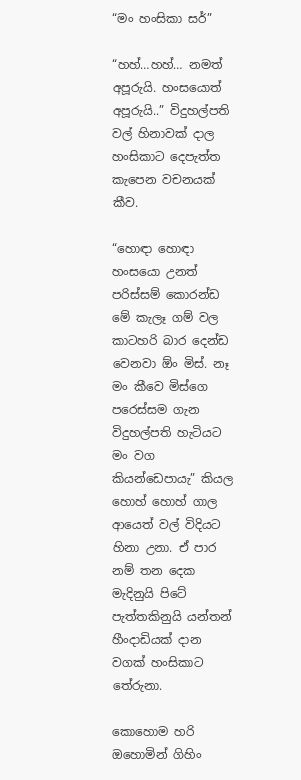“මං හංසිකා සර්”

“හහ්…හහ්… නමත් අපූරුයි. හංසයොත් අපූරුයි..” විදුහල්පති වල් හිනාවක් දාල හංසිකාට දෙපැත්ත කැපෙන වචනයක් කීව.

“හොඳා හොඳා හංසයො උනත් පරිස්සම් කොරන්ඩ මේ කැලෑ ගම් වල කාටහරි බාර දෙන්ඩ වෙනවා ඕං මිස්. නෑ මං කීවෙ මිස්ගෙ පරෙස්සම ගැන විදුහල්පති හැටියට මං වග කියන්ඩෙපායැ” කියල හොහ් හොහ් ගාල ආයෙත් වල් විදියට හිනා උනා. ඒ පාර නම් තන දෙක මැදිනුයි පිටේ පැත්තකිනුයි යන්තන් හීංදාඩියක් දාන වගක් හංසිකාට තේරුනා.

කොහොම හරි ඔහොමින් ගිහිං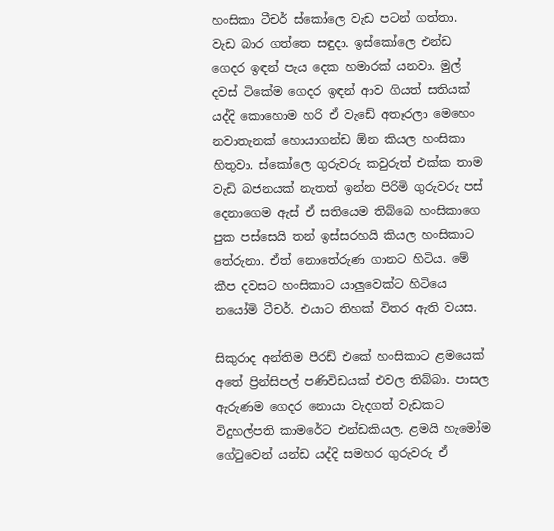හංසිකා ටීචර් ස්කෝලෙ වැඩ පටන් ගත්තා. වැඩ බාර ගත්තෙ සඳුදා. ඉස්කෝලෙ එන්ඩ ගෙදර ඉඳන් පැය දෙක හමාරක් යනවා. මුල් දවස් ටිකේම ගෙදර ඉඳන් ආව ගියත් සතියක් යද්දි කොහොම හරි ඒ වැඩේ අතෑරලා මෙහෙං නවාතැනක් හොයාගන්ඩ ඕන කියල හංසිකා හිතුවා. ස්කෝලෙ ගුරුවරු කවුරුත් එක්ක තාම වැඩි බජනයක් නැතත් ඉන්න පිරිමි ගුරුවරු පස් දෙනාගෙම ඇස් ඒ සතියෙම තිබ්බෙ හංසිකාගෙ පුක පස්සෙයි තන් ඉස්සරහයි කියල හංසිකාට තේරුනා. ඒත් නොතේරුණ ගානට හිටිය. මේ කීප දවසට හංසිකාට යාලුවෙක්ට හිටියෙ නයෝමි ටීචර්. එයාට තිහක් විතර ඇති වයස.

සිකුරාද අන්තිම පීරඩ් එකේ හංසිකාට ළමයෙක් අතේ ප්‍රින්සිපල් පණිවිඩයක් එවල තිබ්බා. පාසල ඇරුණම ගෙදර නොයා වැදගත් වැඩකට විදුහල්පති කාමරේට එන්ඩකියල. ළමයි හැමෝම ගේටුවෙන් යන්ඩ යද්දි සමහර ගුරුවරු ඒ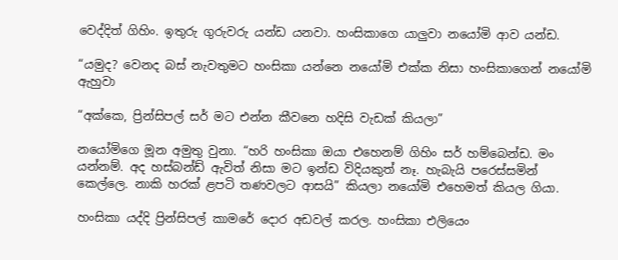වෙද්දිත් ගිහිං. ඉතුරු ගුරුවරු යන්ඩ යනවා. හංසිකාගෙ යාලුවා නයෝමි ආව යන්ඩ.

“යමුද? වෙනද බස් නැවතුමට හංසිකා යන්නෙ නයෝමි එක්ක නිසා හංසිකාගෙන් නයෝමි ඇහුවා

“අක්කෙ, ප්‍රින්සිපල් සර් මට එන්න කීවනෙ හදිසි වැඩක් කියලා”

නයෝමිගෙ මූන අමුතු වුනා. “හරි හංසිකා ඔයා එහෙනම් ගිහිං සර් හම්බෙන්ඩ. මං යන්නම්. අද හස්බන්ඩ් ඇවිත් නිසා මට ඉන්ඩ විදියකුත් නෑ. හැබැයි පරෙස්සමින් කෙල්ලෙ. නාකි හරක් ළපටි තණවලට ආසයි” කියලා නයෝමි එහෙමත් කියල ගියා.

හංසිකා යද්දි ප්‍රින්සිපල් කාමරේ දොර අඩවල් කරල. හංසිකා එලියෙං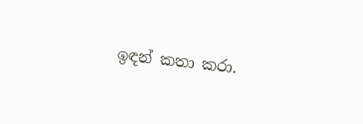ඉඳන් කතා කරා.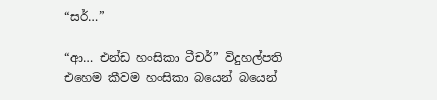“සර්…”

“ආ… එන්ඩ හංසිකා ටීචර්” විදුහල්පති එහෙම කීවම හංසිකා බයෙන් බයෙන්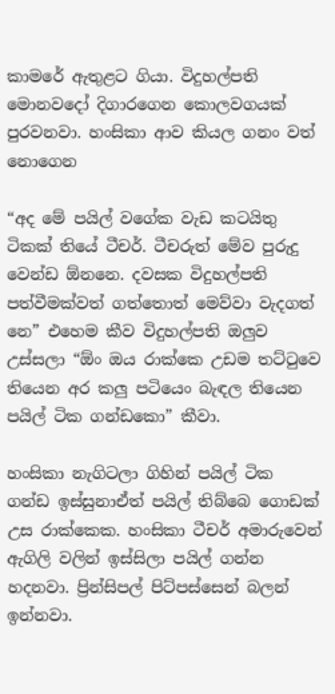කාමරේ ඇතුළට ගියා. විදුහල්පති මොනවදෝ දිගාරගෙන කොලවගයක් පුරවනවා. හංසිකා ආව කියල ගනං වත් නොගෙන

“අද මේ පයිල් වගේක වැඩ කටයිතු ටිකක් තියේ ටීචර්. ටීචරුත් මේව පුරුදු වෙන්ඩ ඕනනෙ. දවසක විදුහල්පති පත්වීමක්වත් ගත්තොත් මෙව්වා වැදගත් නෙ” එහෙම කීව විදුහල්පති ඔලුව උස්සලා “ඕං ඔය රාක්කෙ උඩම තට්ටුවෙ තියෙන අර කලු පටියෙං බැඳල තියෙන පයිල් ටික ගන්ඩකො” කීවා.

හංසිකා නැගිටලා ගිහින් පයිල් ටික ගන්ඩ ඉස්සුනාඒත් පයිල් තිබ්බෙ ගොඩක් උස රාක්කෙක. හංසිකා ටීචර් අමාරුවෙන් ඇගිලි වලින් ඉස්සිලා පයිල් ගන්න හදනවා. ප්‍රින්සිපල් පිට්පස්සෙන් බලන් ඉන්නවා.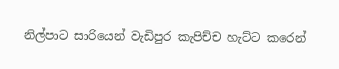නිල්පාට සාරියෙන් වැඩිපුර කැපිච්ච හැට්ට කරෙන්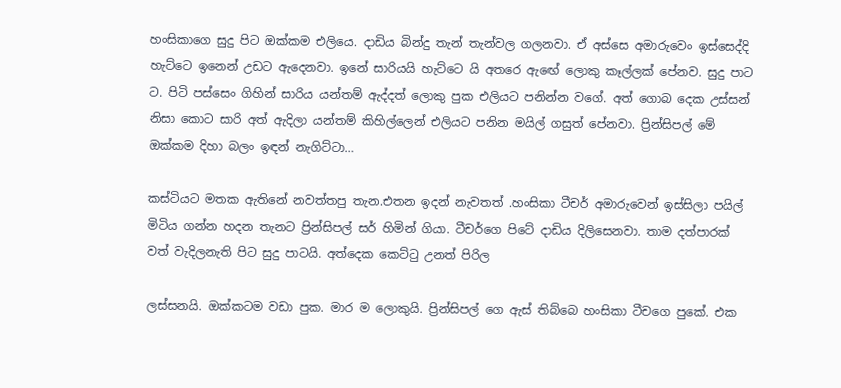හංසිකාගෙ සුදු පිට ඔක්කම එලියෙ. දාඩිය බින්දු තැන් තැන්වල ගලනවා. ඒ අස්සෙ අමාරුවෙං ඉස්සෙද්දි හැට්ටෙ ඉනෙන් උඩට ඇදෙනවා. ඉනේ සාරියයි හැට්ටෙ යි අතරෙ ඇඟේ ලොකු කෑල්ලක් පේනව. සුදු පාට ට. පිටි පස්සෙං ගිහින් සාරිය යන්තම් ඇද්දත් ලොකු පුක එලියට පනින්න වගේ. අත් ගොබ දෙක උස්සන් නිසා කොට සාරි අත් ඇදිලා යන්තම් කිහිල්ලෙන් එලියට පනින මයිල් ගසුත් පේනවා. ප්‍රින්සිපල් මේ ඔක්කම දිහා බලං ඉඳන් නැගිට්ටා…

කස්ටියට මතක ඇතිනේ නවත්තපු තැන.එතන ඉදන් නැවතත් .හංසිකා ටීචර් අමාරුවෙන් ඉස්සිලා පයිල් මිටිය ගන්න හදන තැනට ප්‍රින්සිපල් සර් හිමින් ගියා. ටීචර්ගෙ පිටේ දාඩිය දිලිසෙනවා. තාම දත්පාරක් වත් වැදිලනැති පිට සුදු පාටයි. අත්දෙක කෙට්ටු උනත් පිරිල

ලස්සනයි. ඔක්කටම වඩා පුක. මාර ම ලොකුයි. ප්‍රින්සිපල් ගෙ ඇස් තිබ්බෙ හංසිකා ටීචගෙ පුකේ. එක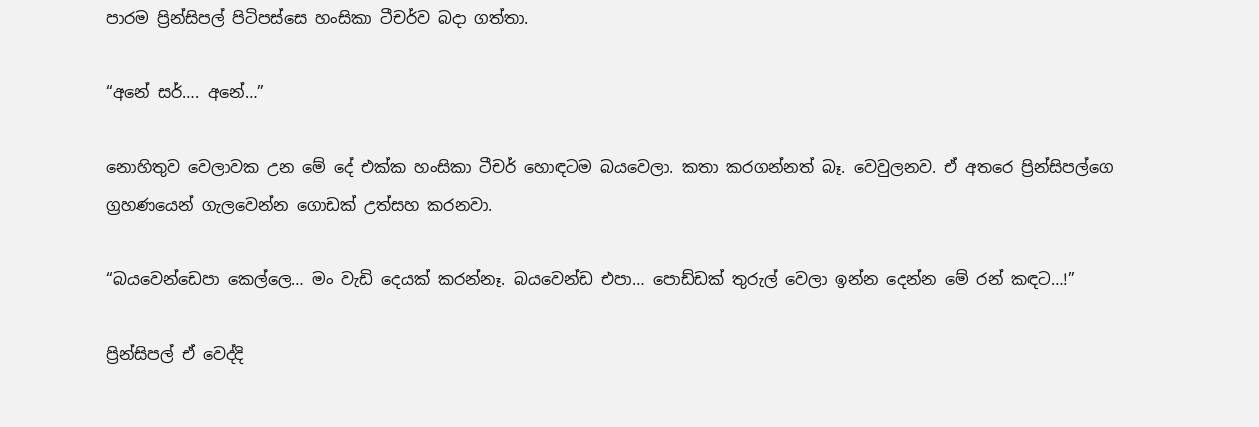පාරම ප්‍රින්සිපල් පිටිපස්සෙ හංසිකා ටීචර්ව බදා ගත්තා.

“අනේ සර්…. අනේ…”

නොහිතුව වෙලාවක උන මේ දේ එක්ක හංසිකා ටීචර් හොඳටම බයවෙලා. කතා කරගන්නත් බෑ. වෙවුලනව. ඒ අතරෙ ප්‍රින්සිපල්ගෙ ග්‍රහණයෙන් ගැලවෙන්න ගොඩක් උත්සහ කරනවා.

“බයවෙන්ඩෙපා කෙල්ලෙ… මං වැඩි දෙයක් කරන්නෑ. බයවෙන්ඩ එපා… පොඩ්ඩක් තුරුල් වෙලා ඉන්න දෙන්න මේ රන් කඳට…!”

ප්‍රින්සිපල් ඒ වෙද්දි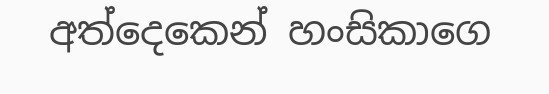අත්දෙකෙන් හංසිකාගෙ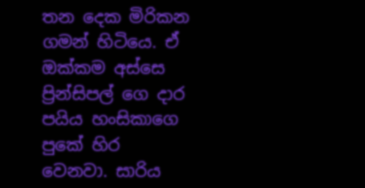තන දෙක මිරිකන ගමන් හිටියෙ. ඒ ඔක්කම අස්සෙ ප්‍රින්සිපල් ගෙ දාර පයිය හංසිකාගෙ පුකේ හිර වෙනවා. සාරිය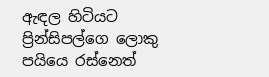ඇඳල හිටියට ප්‍රින්සිපල්ගෙ ලොකු පයියෙ රස්නෙත්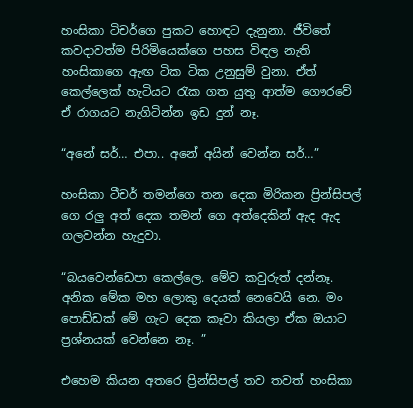හංසිකා ටිචර්ගෙ පුකට හොඳට දැනුනා. ජීවිතේ කවදාවත්ම පිරිමියෙක්ගෙ පහස විඳල නැති හංසිකාගෙ ඇඟ ටික ටික උනුසුම් වුනා. ඒත් කෙල්ලෙක් හැටියට රැක ගත යුතු ආත්ම ගෞරවේ ඒ රාගයට නැගිටින්න ඉඩ දුන් නෑ.

“අනේ සර්… එපා.. අනේ අයින් වෙන්න සර්…”

හංසිකා ටීචර් තමන්ගෙ තන දෙක මිරිකන ප්‍රින්සිපල් ගෙ රලු අත් දෙක තමන් ගෙ අත්දෙකින් ඇද ඇද ගලවන්න හැදුවා.

“බයවෙන්ඩෙපා කෙල්ලෙ. මේව කවුරුත් දන්නෑ. අනික මේක මහ ලොකු දෙයක් නෙවෙයි නෙ. මං පොඩ්ඩක් මේ ගැට දෙක කෑවා කියලා ඒක ඔයාට ප්‍රශ්නයක් වෙන්නෙ නෑ. ”

එහෙම කියන අතරෙ ප්‍රින්සිපල් තව තවත් හංසිකා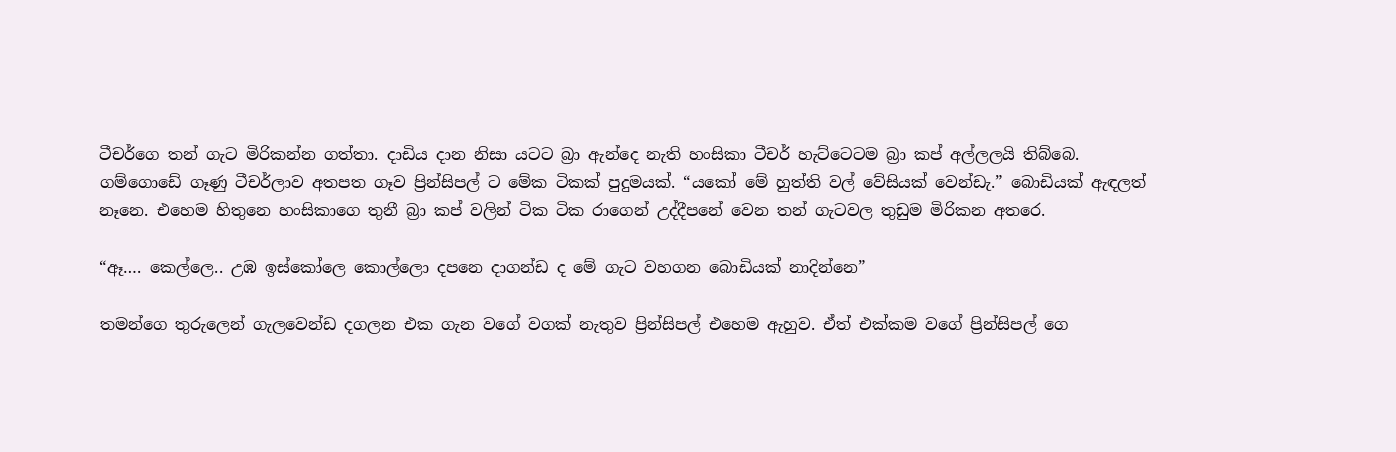ටීචර්ගෙ තන් ගැට මිරිකන්න ගත්තා. දාඩිය දාන නිසා යටට බ්‍රා ඇන්දෙ නැති හංසිකා ටීචර් හැට්ටෙටම බ්‍රා කප් අල්ලලයි තිබ්බෙ. ගම්ගොඩේ ගෑණු ටීචර්ලාව අතපත ගෑව ප්‍රින්සිපල් ට මේක ටිකක් පුදුමයක්. “යකෝ මේ හුත්ති වල් වේසියක් වෙන්ඩැ.” බොඩියක් ඇඳලත් නෑනෙ. එහෙම හිතුනෙ හංසිකාගෙ තුනී බ්‍රා කප් වලින් ටික ටික රාගෙන් උද්දීපනේ වෙන තන් ගැටවල තුඩුම මිරිකන අතරෙ.

“ඈ…. කෙල්ලෙ.. උඹ ඉස්කෝලෙ කොල්ලො දපනෙ දාගන්ඩ ද මේ ගැට වහගන බොඩියක් නාදින්නෙ”

තමන්ගෙ තුරුලෙන් ගැලවෙන්ඩ දගලන එක ගැන වගේ වගක් නැතුව ප්‍රින්සිපල් එහෙම ඇහුව. ඒත් එක්කම වගේ ප්‍රින්සිපල් ගෙ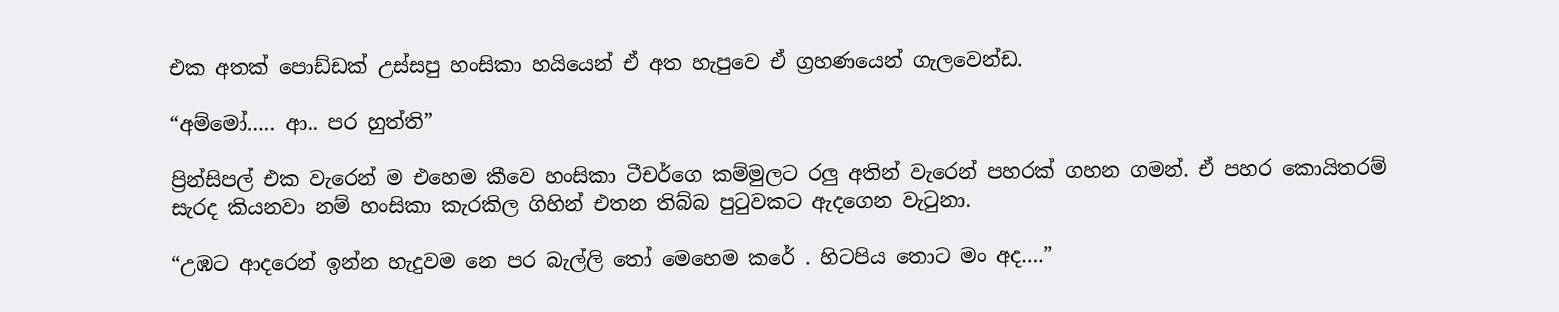එක අතක් පොඩ්ඩක් උස්සපු හංසිකා හයියෙන් ඒ අත හැපුවෙ ඒ ග්‍රහණයෙන් ගැලවෙන්ඩ.

“අම්මෝ….. ආ.. පර හුත්ති”

ප්‍රින්සිපල් එක වැරෙන් ම එහෙම කීවෙ හංසිකා ටීචර්ගෙ කම්මුලට රලු අතින් වැරෙන් පහරක් ගහන ගමන්. ඒ පහර කොයිතරම් සැරද කියනවා නම් හංසිකා කැරකිල ගිහින් එතන තිබ්බ පුටුවකට ඇදගෙන වැටුනා.

“උඹට ආදරෙන් ඉන්න හැදුවම නෙ පර බැල්ලි තෝ මෙහෙම කරේ . හිටපිය තොට මං අද….”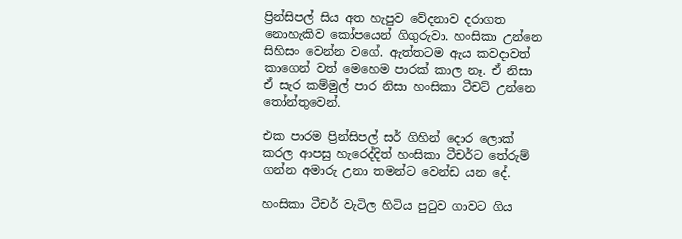ප්‍රින්සිපල් සිය අත හැපුව වේදනාව දරාගත නොහැකිව කෝපයෙන් ගිගුරුවා. හංසිකා උන්නෙ සිහිසං වෙන්න වගේ. ඇත්තටම ඇය කවදාවත් කාගෙන් වත් මෙහෙම පාරක් කාල නෑ. ඒ නිසා ඒ සැර කම්මුල් පාර නිසා හංසිකා ටීචට් උන්නෙ තෝන්තුවෙන්.

එක පාරම ප්‍රින්සිපල් සර් ගිහින් දොර ලොක් කරල ආපසු හැරෙද්දිත් හංසිකා ටීචර්ට තේරුම් ගන්න අමාරු උනා තමන්ට වෙන්ඩ යන දේ.

හංසිකා ටීචර් වැටිල හිටිය පුටුව ගාවට ගිය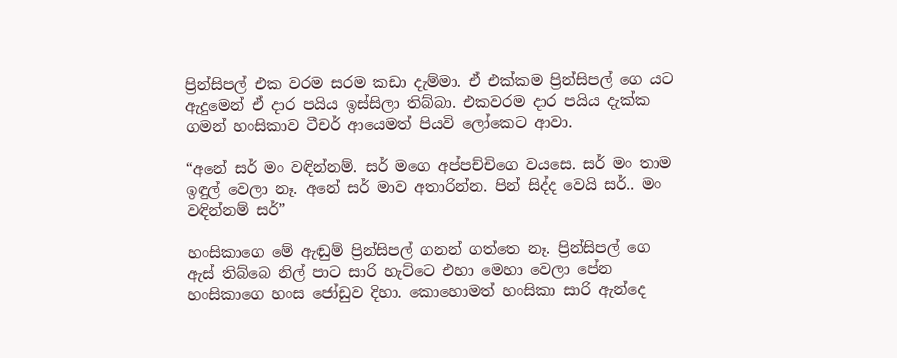ප්‍රින්සිපල් එක වරම සරම කඩා දැම්මා. ඒ එක්කම ප්‍රින්සිපල් ගෙ යට ඇදුමෙන් ඒ දාර පයිය ඉස්සිලා තිබ්බා. එකවරම දාර පයිය දැක්ක ගමන් හංසිකාව ටීචර් ආයෙමත් පියවි ලෝකෙට ආවා.

“අනේ සර් මං වඳින්නම්. සර් මගෙ අප්පච්චිගෙ වයසෙ. සර් මං තාම ඉඳුල් වෙලා නෑ. අනේ සර් මාව අතාරින්න. පින් සිද්ද වෙයි සර්.. මං වඳින්නම් සර්”

හංසිකාගෙ මේ ඇඬුම් ප්‍රින්සිපල් ගනන් ගත්තෙ නෑ. ප්‍රින්සිපල් ගෙ ඇස් තිබ්බෙ නිල් පාට සාරි හැට්ටෙ එහා මෙහා වෙලා පේන හංසිකාගෙ හංස ජෝඩුව දිහා. කොහොමත් හංසිකා සාරි ඇන්දෙ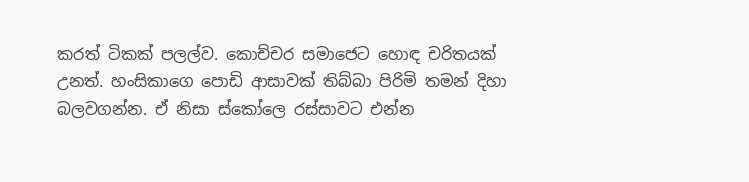කරත් ටිකක් පලල්ව. කොච්චර සමාජෙට හොඳ චරිතයක් උනත්. හංසිකාගෙ පොඩි ආසාවක් තිබ්බා පිරිමි තමන් දිහා බලවගන්න. ඒ නිසා ස්කෝලෙ රස්සාවට එන්න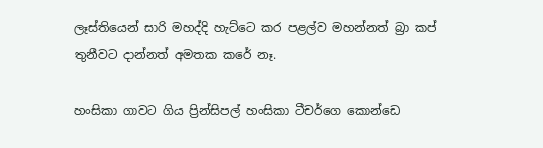ලෑස්තියෙන් සාරි මහද්දි හැට්ටෙ කර පළල්ව මහන්නත් බ්‍රා කප් තුනීවට දාන්නත් අමතක කරේ නෑ.

හංසිකා ගාවට ගිය ප්‍රින්සිපල් හංසිකා ටීචර්ගෙ කොන්ඩෙ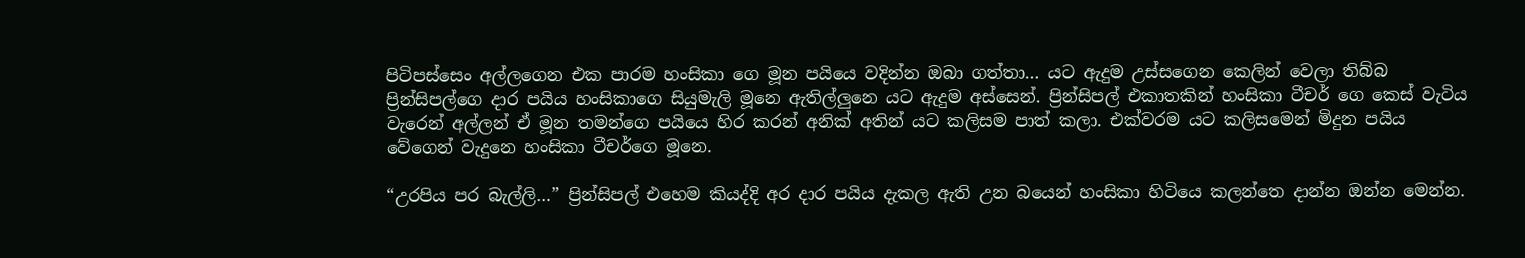පිටිපස්සෙං අල්ලගෙන එක පාරම හංසිකා ගෙ මූන පයියෙ වදින්න ඔබා ගත්තා… යට ඇදුම උස්සගෙන කෙලින් වෙලා තිබ්බ ප්‍රින්සිපල්ගෙ දාර පයිය හංසිකාගෙ සියුමැලි මූනෙ ඇතිල්ලුනෙ යට ඇදුම අස්සෙන්. ප්‍රින්සිපල් එකාතකින් හංසිකා ටීචර් ගෙ කෙස් වැටිය වැරෙන් අල්ලන් ඒ මූන තමන්ගෙ පයියෙ හිර කරන් අනික් අතින් යට කලිසම පාත් කලා. එක්වරම යට කලිසමෙන් මිදුන පයිය වේගෙන් වැදුනෙ හංසිකා ටීචර්ගෙ මූනෙ.

“උරපිය පර බැල්ලි…” ප්‍රින්සිපල් එහෙම කියද්දි අර දාර පයිය දැකල ඇති උන බයෙන් හංසිකා හිටියෙ කලන්තෙ දාන්න ඔන්න මෙන්න.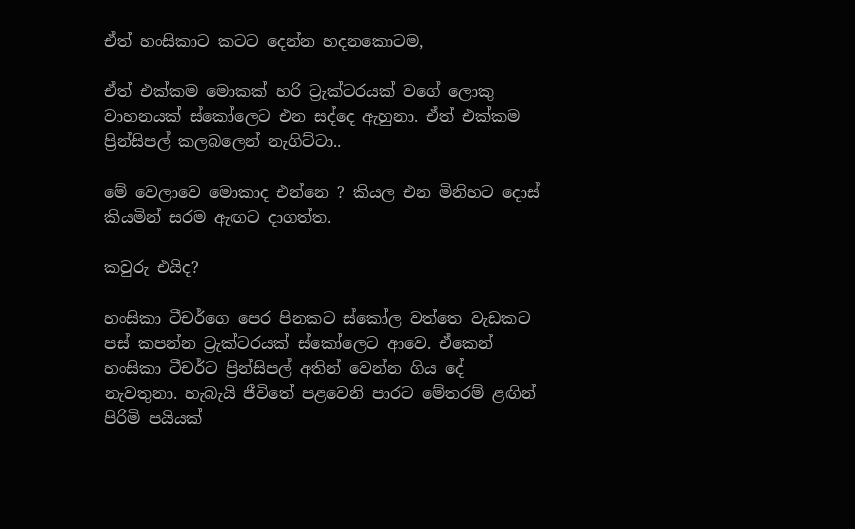ඒත් හංසිකාට කටට දෙන්න හදනකොටම,

ඒත් එක්කම මොකක් හරි ට්‍රැක්ටරයක් වගේ ලොකු වාහනයක් ස්කෝලෙට එන සද්දෙ ඇහුනා. ඒත් එක්කම ප්‍රින්සිපල් කලබලෙන් නැගිට්ටා..

මේ වෙලාවෙ මොකාද එන්නෙ ? කියල එන මිනිහට දොස් කියමින් සරම ඇඟට දාගත්ත.

කවුරු එයිද?

හංසිකා ටීචර්ගෙ පෙර පිනකට ස්කෝල වත්තෙ වැඩකට පස් කපන්න ට්‍රැක්ටරයක් ස්කෝලෙට ආවෙ. ඒකෙන් හංසිකා ටීචර්ට ප්‍රින්සිපල් අතින් වෙන්න ගිය දේ නැවතුනා. හැබැයි ජීවිතේ පළවෙනි පාරට මේතරම් ළඟින් පිරිමි පයියක්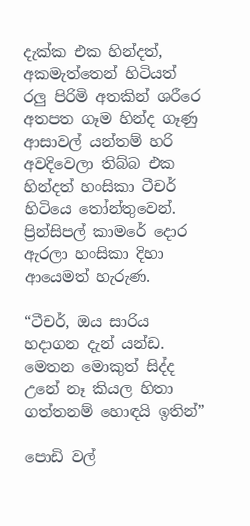දැක්ක එක හින්දත්, අකමැත්තෙන් හිටියත් රලු පිරිමි අතකින් ශරීරෙ අතපත ගෑම හින්ද ගෑණු ආසාවල් යන්තම් හරි අවදිවෙලා තිබ්බ එක හින්දත් හංසිකා ටීචර් හිටියෙ තෝන්තුවෙන්. ප්‍රින්සිපල් කාමරේ දොර ඇරලා හංසිකා දිහා ආයෙමත් හැරුණ.

“ටීචර්, ඔය සාරිය හදාගන දැන් යන්ඩ. මෙතන මොකුත් සිද්ද උනේ නෑ කියල හිතා ගත්තනම් හොඳයි ඉතින්”

පොඩි වල්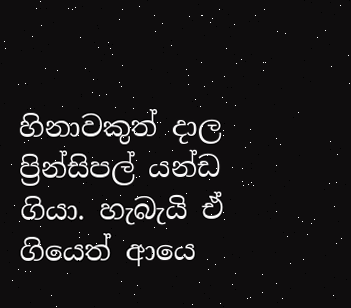හිනාවකුත් දාල ප්‍රින්සිපල් යන්ඩ ගියා. හැබැයි ඒ ගියෙත් ආයෙ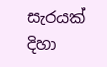සැරයක් දිහා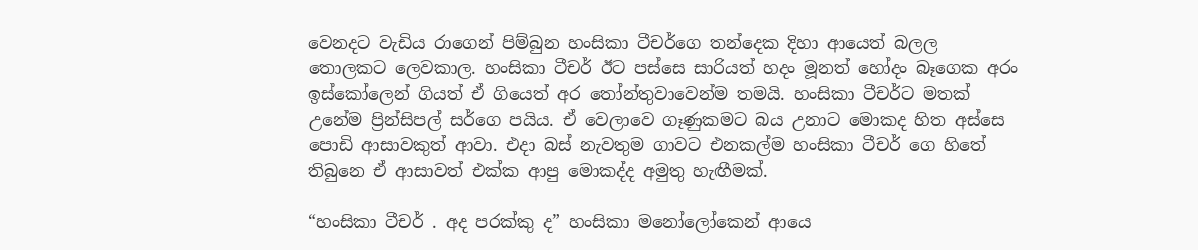වෙනදට වැඩිය රාගෙන් පිම්බුන හංසිකා ටීචර්ගෙ තන්දෙක දිහා ආයෙත් බලල තොලකට ලෙවකාල. හංසිකා ටීචර් ඊට පස්සෙ සාරියත් හදං මූනත් හෝදං බෑගෙක අරං ඉස්කෝලෙන් ගියත් ඒ ගියෙත් අර තෝන්තුවාවෙන්ම තමයි. හංසිකා ටීචර්ට මතක් උනේම ප්‍රින්සිපල් සර්ගෙ පයිය. ඒ වෙලාවෙ ගෑණුකමට බය උනාට මොකද හිත අස්සෙ පොඩි ආසාවකුත් ආවා. එදා බස් නැවතුම ගාවට එනකල්ම හංසිකා ටීචර් ගෙ හිතේ තිබුනෙ ඒ ආසාවත් එක්ක ආපු මොකද්ද අමුතු හැඟීමක්.

“හංසිකා ටීචර් . අද පරක්කු ද” හංසිකා මනෝලෝකෙන් ආයෙ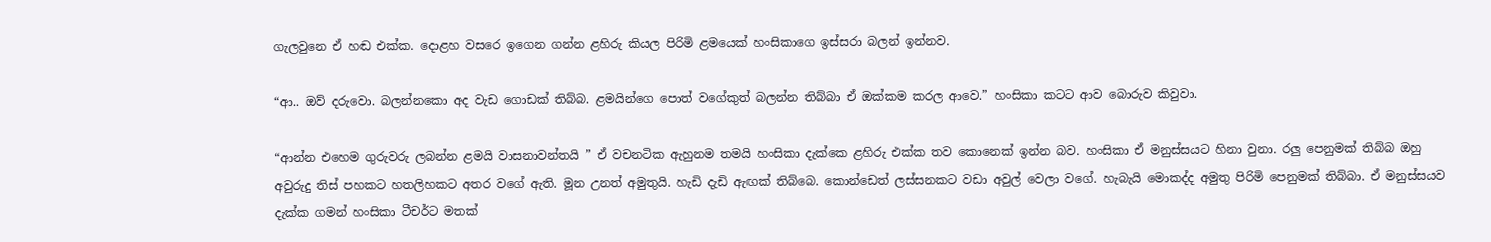ගැලවුනෙ ඒ හඬ එක්ක. දොළහ වසරෙ ඉගෙන ගන්න ළහිරු කියල පිරිමි ළමයෙක් හංසිකාගෙ ඉස්සරා බලන් ඉන්නව.

“ආ.. ඔව් දරුවො. බලන්නකො අද වැඩ ගොඩක් තිබ්බ. ළමයින්ගෙ පොත් වගේකුත් බලන්න තිබ්බා ඒ ඔක්කම කරල ආවෙ.” හංසිකා කටට ආව බොරුව කිවුවා.

“ආන්න එහෙම ගුරුවරු ලබන්න ළමයි වාසනාවන්තයි ” ඒ වචනටික ඇහුනම තමයි හංසිකා දැක්කෙ ළහිරු එක්ක තව කොනෙක් ඉන්න බව. හංසිකා ඒ මනුස්සයට හිනා වුනා. රලු පෙනුමක් තිබ්බ ඔහු අවුරුදු තිස් පහකට හතලිහකට අතර වගේ ඇති. මූන උනත් අමුතුයි. හැඩි දැඩි ඇඟක් තිබ්බෙ. කොන්ඩෙත් ලස්සනකට වඩා අවුල් වෙලා වගේ. හැබැයි මොකද්ද අමුතු පිරිමි පෙනුමක් තිබ්බා. ඒ මනුස්සයව දැක්ක ගමන් හංසිකා ටීචර්ට මතක්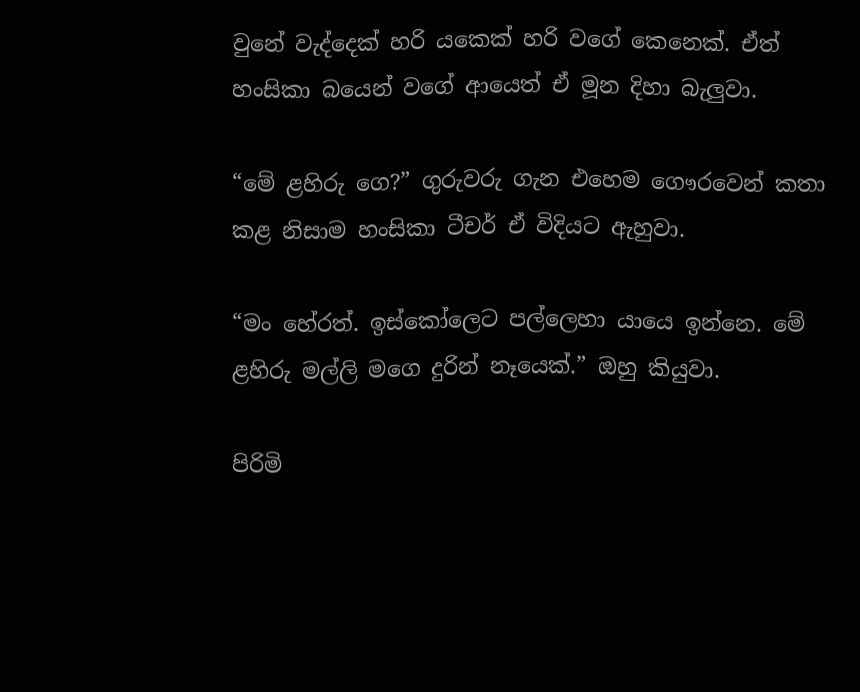වුනේ වැද්දෙක් හරි යකෙක් හරි වගේ කෙනෙක්. ඒත් හංසිකා බයෙන් වගේ ආයෙත් ඒ මූන දිහා බැලුවා.

“මේ ළහිරු ගෙ?” ගුරුවරු ගැන එහෙම ගෞරවෙන් කතා කළ නිසාම හංසිකා ටීචර් ඒ විදියට ඇහුවා.

“මං හේරත්. ඉස්කෝලෙට පල්ලෙහා යායෙ ඉන්නෙ. මේ ළහිරු මල්ලි මගෙ දුරින් නෑයෙක්.” ඔහු කියුවා.

පිරිමි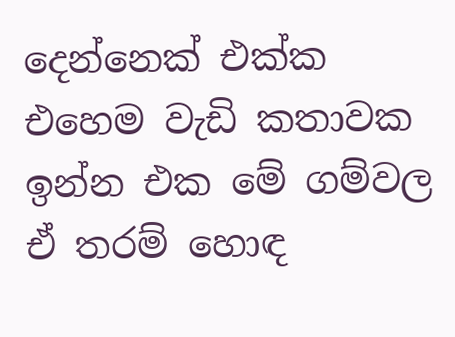දෙන්නෙක් එක්ක එහෙම වැඩි කතාවක ඉන්න එක මේ ගම්වල ඒ තරම් හොඳ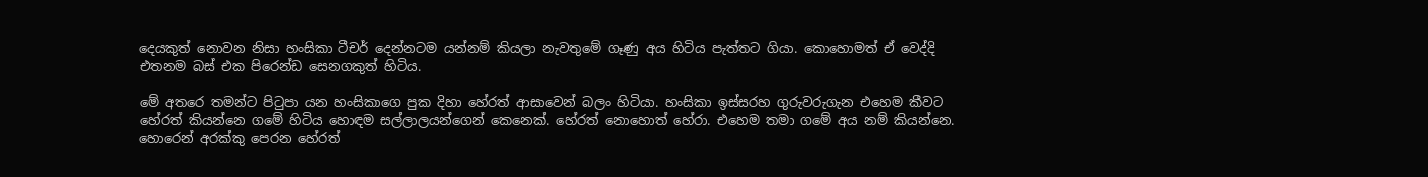දෙයකුත් නොවන නිසා හංසිකා ටීචර් දෙන්නටම යන්නම් කියලා නැවතුමේ ගෑණු අය හිටිය පැත්තට ගියා. කොහොමත් ඒ වෙද්දි එතනම බස් එක පිරෙන්ඩ සෙනගකුත් හිටිය.

මේ අතරෙ තමන්ට පිටුපා යන හංසිකාගෙ පුක දිහා හේරත් ආසාවෙන් බලං හිටියා. හංසිකා ඉස්සරහ ගුරුවරුගැන එහෙම කීවට හේරත් කියන්නෙ ගමේ හිටිය හොඳම සල්ලාලයන්ගෙන් කෙනෙක්. හේරත් නොහොත් හේරා. එහෙම තමා ගමේ අය නම් කියන්නෙ. හොරෙන් අරක්කු පෙරන හේරත්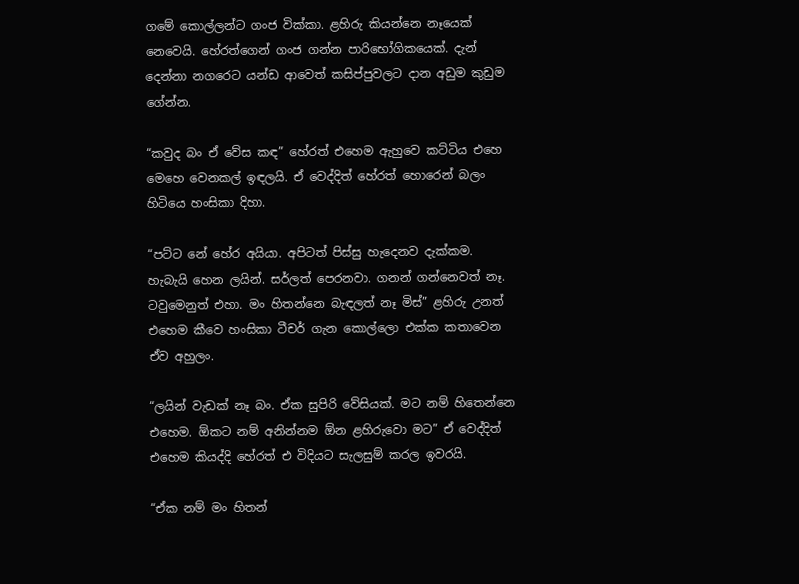ගමේ කොල්ලන්ට ගංජ වික්කා. ළහිරු කියන්නෙ නෑයෙක් නෙවෙයි. හේරත්ගෙන් ගංජ ගන්න පාරිභෝගිකයෙක්. දැන් දෙන්නා නගරෙට යන්ඩ ආවෙත් කසිප්පුවලට දාන අඩුම කුඩුම ගේන්න.

“කවුද බං ඒ වේස කඳ” හේරත් එහෙම ඇහුවෙ කට්ටිය එහෙ මෙහෙ වෙනකල් ඉඳලයි. ඒ වෙද්දිත් හේරත් හොරෙන් බලං හිටියෙ හංසිකා දිහා.

“පට්ට නේ හේර අයියා. අපිටත් පිස්සු හැදෙනව දැක්කම. හැබැයි හෙන ලයින්. සර්ලත් පෙරනවා. ගනන් ගන්නෙවත් නෑ. ටවුමෙනුත් එහා. මං හිතන්නෙ බැඳලත් නෑ මිස්” ළහිරු උනත් එහෙම කීවෙ හංසිකා ටීචර් ගැන කොල්ලො එක්ක කතාවෙන ඒව අහුලං.

“ලයින් වැඩක් නෑ බං. ඒක සුපිරි වේසියක්. මට නම් හිතෙන්නෙ එහෙම. ඕකට නම් අනින්නම ඕන ළහිරුවො මට” ඒ වෙද්දිත් එහෙම කියද්දි හේරත් එ විදියට සැලසුම් කරල ඉවරයි.

“ඒක නම් මං හිතන්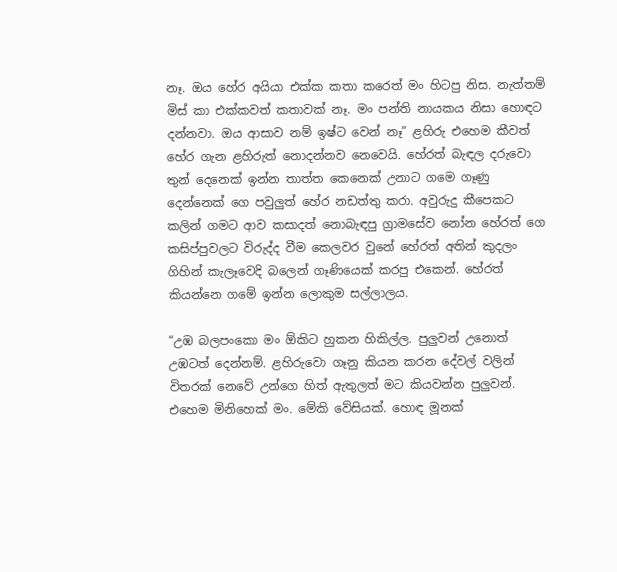නෑ. ඔය හේර අයියා එක්ක කතා කරෙත් මං හිටපු නිස. නැත්තම් මිස් කා එක්කවත් කතාවක් නෑ. මං පන්ති නායකය නිසා හොඳට දන්නවා. ඔය ආසාව නම් ඉෂ්ට වෙන් නෑ” ළහිරු එහෙම කීවත් හේර ගැන ළහිරුත් නොදන්නව නෙවෙයි. හේරත් බැඳල දරුවො තුන් දෙනෙක් ඉන්න තාත්ත කෙනෙක් උනාට ගමෙ ගෑණු දෙන්නෙක් ගෙ පවුලුත් හේර නඩත්තු කරා. අවුරුදු කීපෙකට කලින් ගමට ආව කසාදත් නොබැඳපු ග්‍රාමසේව නෝන හේරත් ගෙ කසිප්පුවලට විරුද්ද වීම කෙලවර වුනේ හේරත් අතින් කුදලං ගිහින් කැලෑවෙදි බලෙන් ගෑණියෙක් කරපු එකෙන්. හේරත් කියන්නෙ ගමේ ඉන්න ලොකුම සල්ලාලය.

“උඹ බලපංකො මං ඕකිට හුකන හිකිල්ල. පුලුවන් උනොත් උඹටත් දෙන්නම්. ළහිරුවො ගෑනු කියන කරන දේවල් වලින් විතරක් නෙවේ උන්ගෙ හිත් ඇතුලත් මට කියවන්න පුලුවන්. එහෙම මිනිහෙක් මං. මේකි වේසියක්. හොඳ මූනක්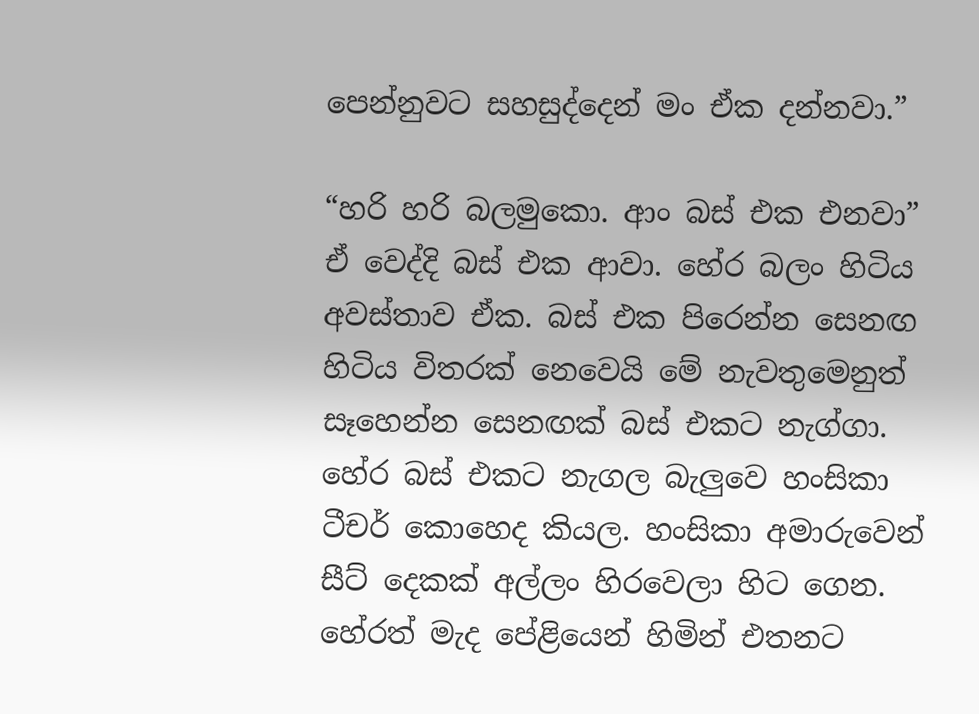පෙන්නුවට සහසුද්දෙන් මං ඒක දන්නවා.”

“හරි හරි බලමුකො. ආං බස් එක එනවා” ඒ වෙද්දි බස් එක ආවා. හේර බලං හිටිය අවස්තාව ඒක. බස් එක පිරෙන්න සෙනඟ හිටිය විතරක් නෙවෙයි මේ නැවතුමෙනුත් සෑහෙන්න සෙනඟක් බස් එකට නැග්ගා. හේර බස් එකට නැගල බැලුවෙ හංසිකා ටීචර් කොහෙද කියල. හංසිකා අමාරුවෙන් සීට් දෙකක් අල්ලං හිරවෙලා හිට ගෙන. හේරත් මැද පේළියෙන් හිමින් එතනට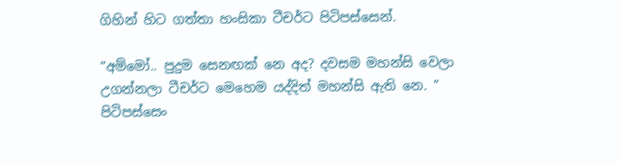ගිහින් හිට ගත්තා හංසිකා ටීචර්ට පිටිපස්සෙන්.

“අම්මෝ.. පුදුම සෙනඟක් නෙ අද? දවසම මහන්සි වෙලා උගන්නලා ටීචර්ට මෙහෙම යද්දිත් මහන්සි ඇති නෙ. ” පිටිපස්සෙං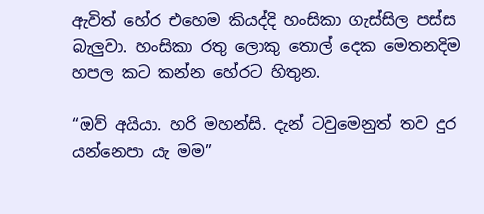ඇවිත් හේර එහෙම කියද්දි හංසිකා ගැස්සිල පස්ස බැලුවා. හංසිකා රතු ලොකු තොල් දෙක මෙතනදිම හපල කට කන්න හේරට හිතුන.

“ඔව් අයියා. හරි මහන්සි. දැන් ටවුමෙනුත් තව දුර යන්නෙපා යැ මම”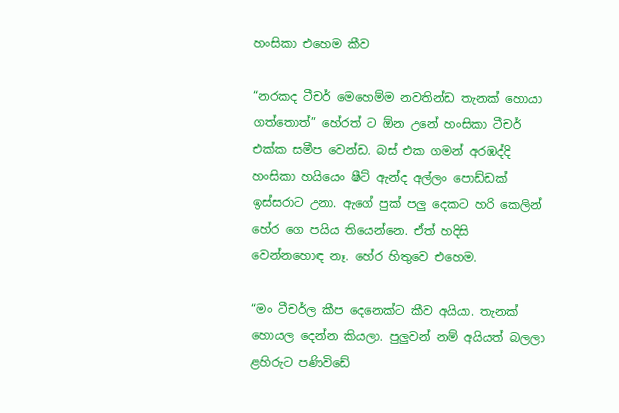හංසිකා එහෙම කීව

“නරකද ටීචර් මෙහෙම්ම නවතින්ඩ තැනක් හොයා ගත්තොත්” හේරත් ට ඕන උනේ හංසිකා ටීචර් එක්ක සමීප වෙන්ඩ. බස් එක ගමන් අරඹද්දි හංසිකා හයියෙං ෂීට් ඇන්ද අල්ලං පොඩ්ඩක් ඉස්සරාට උනා. ඇගේ පුක් පලු දෙකට හරි කෙලින් හේර ගෙ පයිය තියෙන්නෙ. ඒත් හදිසි වෙන්නහොඳ නෑ. හේර හිතුවෙ එහෙම.

“මං ටීචර්ල කීප දෙනෙක්ට කීව අයියා. තැනක් හොයල දෙන්න කියලා. පුලුවන් නම් අයියත් බලලා ළහිරුට පණිවිඩේ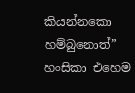කියන්නකො හම්බුනොත්” හංසිකා එහෙම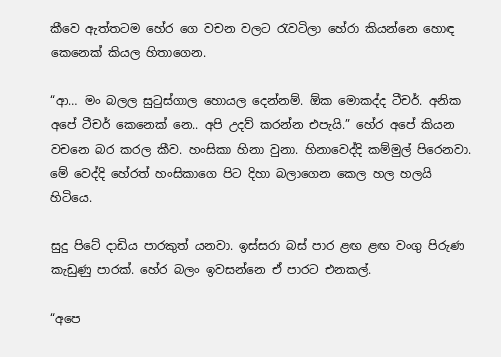කීවෙ ඇත්තටම හේර ගෙ වචන වලට රැවටිලා හේරා කියන්නෙ හොඳ කෙනෙක් කියල හිතාගෙන.

“ආ… මං බලල සුටුස්ගාල හොයල දෙන්නම්. ඕක මොකද්ද ටීචර්. අනික අපේ ටීචර් කෙනෙක් නෙ.. අපි උදව් කරන්න එපැයි.” හේර අපේ කියන වචනෙ බර කරල කීව. හංසිකා හිනා වුනා. හිනාවෙද්දි කම්මුල් පිරෙනවා. මේ වෙද්දි හේරත් හංසිකාගෙ පිට දිහා බලාගෙන කෙල හල හලයි හිටියෙ.

සුදු පිටේ දාඩිය පාරකුත් යනවා. ඉස්සරා බස් පාර ළඟ ළඟ වංගු පිරුණ කැඩුණු පාරක්. හේර බලං ඉවසන්නෙ ඒ පාරට එනකල්.

“අපෙ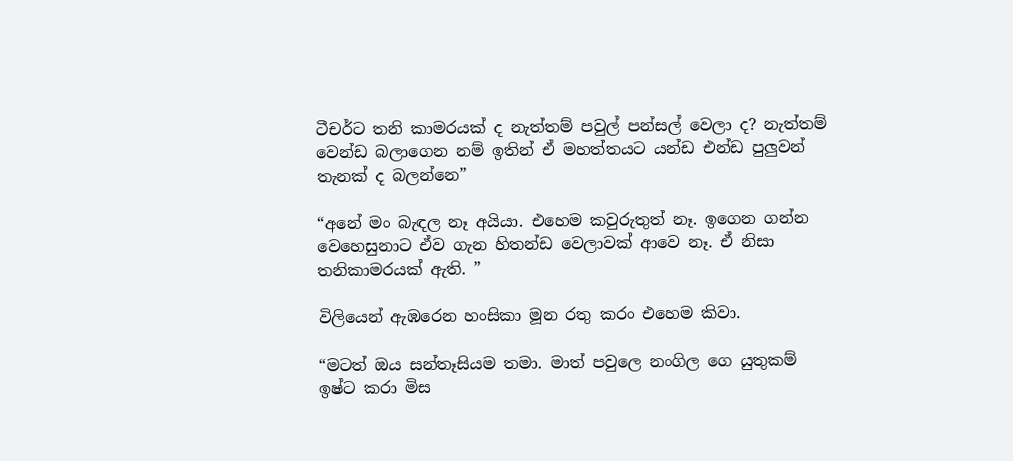ටීචර්ට තනි කාමරයක් ද නැත්තම් පවුල් පන්සල් වෙලා ද? නැත්තම් වෙන්ඩ බලාගෙන නම් ඉතින් ඒ මහත්තයට යන්ඩ එන්ඩ පුලුවන් තැනක් ද බලන්නෙ”

“අනේ මං බැඳල නෑ අයියා. එහෙම කවුරුතුත් නෑ. ඉගෙන ගන්න වෙහෙසුනාට ඒව ගැන හිතන්ඩ වෙලාවක් ආවෙ නෑ. ඒ නිසා තනිකාමරයක් ඇති. ”

විලියෙන් ඇඹරෙන හංසිකා මූන රතු කරං එහෙම කිවා.

“මටත් ඔය සන්තෑසියම තමා. මාත් පවුලෙ නංගිල ගෙ යුතුකම් ඉෂ්ට කරා මිස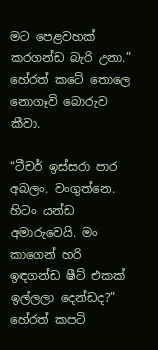මට පෙළවහක් කරගන්ඩ බැරි උනා.” හේරත් කටේ තොලෙ නොගෑවි බොරුව කීවා.

“ටීචර් ඉස්සරා පාර අබලං. වංගුත්නෙ. හිටං යන්ඩ අමාරුවෙයි. මං කාගෙන් හරි ඉඳගන්ඩ ෂීට් එකක් ඉල්ලලා දෙන්ඩද?” හේරත් කපටි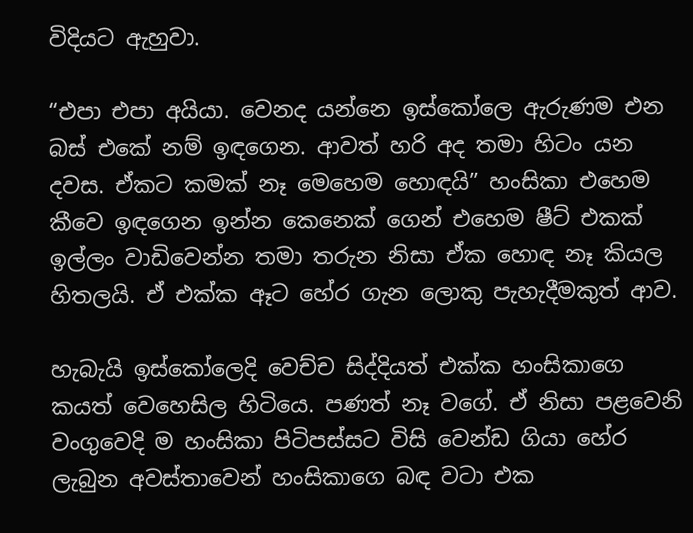විදියට ඇහුවා.

“එපා එපා අයියා. වෙනද යන්නෙ ඉස්කෝලෙ ඇරුණම එන බස් එකේ නම් ඉඳගෙන. ආවත් හරි අද තමා හිටං යන දවස. ඒකට කමක් නෑ මෙහෙම හොඳයි” හංසිකා එහෙම කීවෙ ඉඳගෙන ඉන්න කෙනෙක් ගෙන් එහෙම ෂීට් එකක් ඉල්ලං වාඩිවෙන්න තමා තරුන නිසා ඒක හොඳ නෑ කියල හිතලයි. ඒ එක්ක ඈට හේර ගැන ලොකු පැහැදීමකුත් ආව.

හැබැයි ඉස්කෝලෙදි වෙච්ච සිද්දියත් එක්ක හංසිකාගෙ කයත් වෙහෙසිල හිටියෙ. පණත් නෑ වගේ. ඒ නිසා පළවෙනි වංගුවෙදි ම හංසිකා පිටිපස්සට විසි වෙන්ඩ ගියා හේර ලැබුන අවස්තාවෙන් හංසිකාගෙ බඳ වටා එක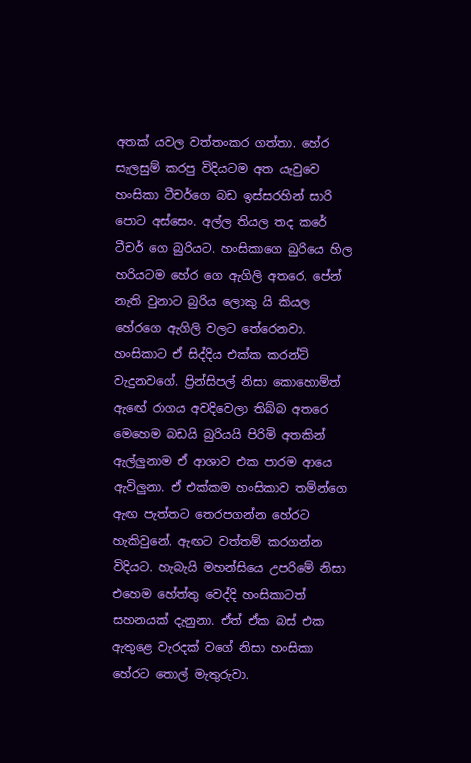අතක් යවල වත්තංකර ගත්තා. හේර සැලසුම් කරපු විදියටම අත යැවුවෙ හංසිකා ටීචර්ගෙ බඩ ඉස්සරහින් සාරි පොට අස්සෙං. අල්ල තියල තද කරේ ටීචර් ගෙ බුරියට. හංසිකාගෙ බුරියෙ හිල හරියටම හේර ගෙ ඇගිලි අතරෙ. පේන් නැති වුනාට බුරිය ලොකු යි කියල හේරගෙ ඇගිලි වලට තේරෙනවා. හංසිකාට ඒ සිද්දිය එක්ක කරන්ට් වැදුනවගේ. ප්‍රින්සිපල් නිසා කොහොම්ත් ඇඟේ රාගය අවදිවෙලා තිබ්බ අතරෙ මෙහෙම බඩයි බුරියයි පිරිමි අතකින් ඇල්ලුනාම ඒ ආශාව එක පාරම ආයෙ ඇවිලුනා. ඒ එක්කම හංසිකාව තම්න්ගෙ ඇඟ පැත්තට තෙරපගන්න හේරට හැකිවුනේ. ඇඟට වත්තම් කරගන්න විදියට. හැබැයි මහන්සියෙ උපරිමේ නිසා එහෙම හේත්තු වෙද්දි හංසිකාටත් සහනයක් දැනුනා. ඒත් ඒක බස් එක ඇතුළෙ වැරදක් වගේ නිසා හංසිකා හේරට තොල් මැතුරුවා.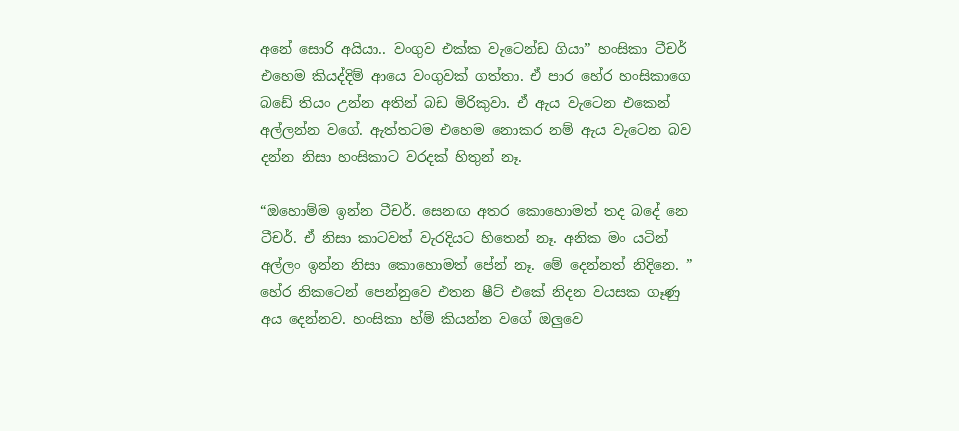අනේ සොරි අයියා.. වංගුව එක්ක වැටෙන්ඩ ගියා” හංසිකා ටීචර් එහෙම කියද්දිම් ආයෙ වංගුවක් ගත්තා. ඒ පාර හේර හංසිකාගෙ බඩේ තියං උන්න අතින් බඩ මිරිකුවා. ඒ ඇය වැටෙන එකෙන් අල්ලන්න වගේ. ඇත්තටම එහෙම නොකර නම් ඇය වැටෙන බව දන්න නිසා හංසිකාට වරදක් හිතුන් නෑ.

“ඔහොම්ම ඉන්න ටීචර්. සෙනඟ අතර කොහොමත් තද බදේ නෙ ටීචර්. ඒ නිසා කාටවත් වැරදියට හිතෙන් නෑ. අනික මං යටින් අල්ලං ඉන්න නිසා කොහොමත් පේන් නෑ. මේ දෙන්නත් නිදිනෙ. ” හේර නිකටෙන් පෙන්නුවෙ එතන ෂීට් එකේ නිදන වයසක ගෑණු අය දෙන්නව. හංසිකා හ්ම් කියන්න වගේ ඔලුවෙ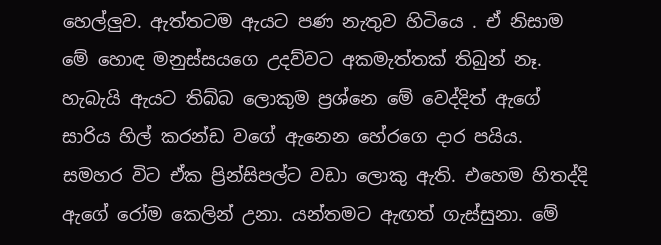හෙල්ලුව. ඇත්තටම ඇයට පණ නැතුව හිටියෙ . ඒ නිසාම මේ හොඳ මනුස්සයගෙ උදව්වට අකමැත්තක් තිබුන් නෑ. හැබැයි ඇයට තිබ්බ ලොකුම ප්‍රශ්නෙ මේ වෙද්දිත් ඇගේ සාරිය හිල් කරන්ඩ වගේ ඇනෙන හේරගෙ දාර පයිය. සමහර විට ඒක ප්‍රින්සිපල්ට වඩා ලොකු ඇති. එහෙම හිතද්දි ඇගේ රෝම කෙලින් උනා. යන්තමට ඇඟත් ගැස්සුනා. මේ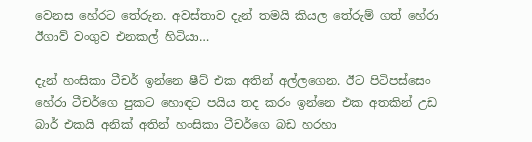වෙනස හේරට තේරුන. අවස්තාව දැන් තමයි කියල තේරුම් ගත් හේරා ඊගාව් වංගුව එනකල් හිටියා…

දැන් හංසිකා ටීචර් ඉන්නෙ ෂීට් එක අතින් අල්ලගෙන. ඊට පිටිපස්සෙං හේරා ටීචර්ගෙ පුකට හොඳට පයිය තද කරං ඉන්නෙ එක අතකින් උඩ බාර් එකයි අනික් අතින් හංසිකා ටීචර්ගෙ බඩ හරහා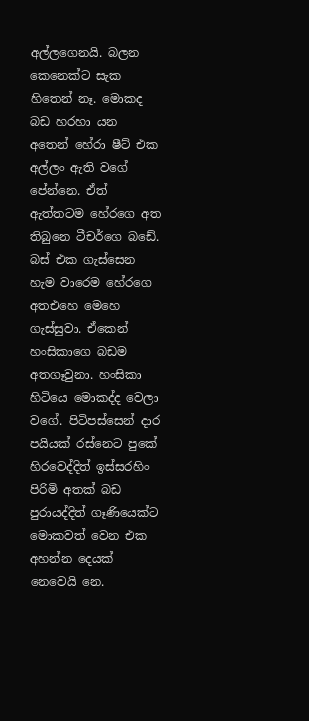අල්ලගෙනයි. බලන කෙනෙක්ට සැක හිතෙන් නෑ. මොකද බඩ හරහා යන අතෙන් හේරා ෂීට් එක අල්ලං ඇති වගේ පේන්නෙ. ඒත් ඇත්තටම හේරගෙ අත තිබුනෙ ටීචර්ගෙ බඩේ. බස් එක ගැස්සෙන හැම වාරෙම හේරගෙ අතඑහෙ මෙහෙ ගැස්සුවා. ඒකෙන් හංසිකාගෙ බඩම අතගෑවුනා. හංසිකා හිටියෙ මොකද්ද වෙලා වගේ. පිටිපස්සෙන් දාර පයියක් රස්නෙට පුකේ හිරවෙද්දිත් ඉස්සරහිං පිරිමි අතක් බඩ පුරායද්දිත් ගෑණියෙක්ට මොකවත් වෙන එක අහන්න දෙයක් නෙවෙයි නෙ.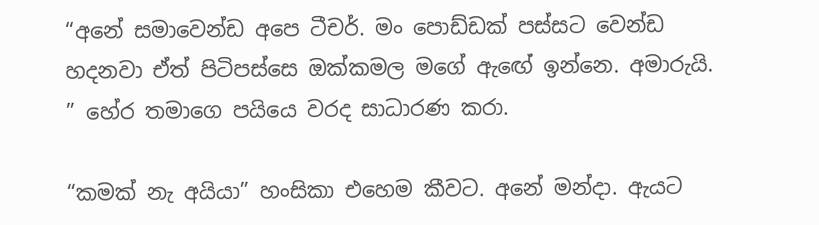“අනේ සමාවෙන්ඩ අපෙ ටීචර්. මං පොඩ්ඩක් පස්සට වෙන්ඩ හදනවා ඒත් පිටිපස්සෙ ඔක්කමල මගේ ඇඟේ ඉන්නෙ. අමාරුයි. ” හේර තමාගෙ පයියෙ වරද සාධාරණ කරා.

“කමක් නැ අයියා” හංසිකා එහෙම කීවට. අනේ මන්දා. ඇයට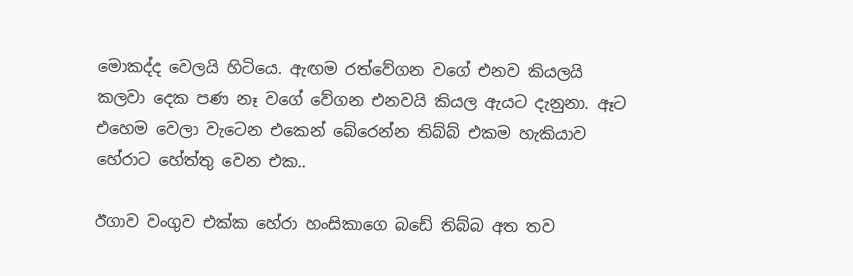මොකද්ද වෙලයි හිටියෙ. ඇඟම රත්වේගන වගේ එනව කියලයි කලවා දෙක පණ නෑ වගේ වේගන එනවයි කියල ඇයට දැනුනා. ඈට එහෙම වෙලා වැටෙන එකෙන් බේරෙන්න තිබ්බ් එකම හැකියාව හේරාට හේත්තු වෙන එක..

ඊගාව වංගුව එක්ක හේරා හංසිකාගෙ බඩේ තිබ්බ අත තව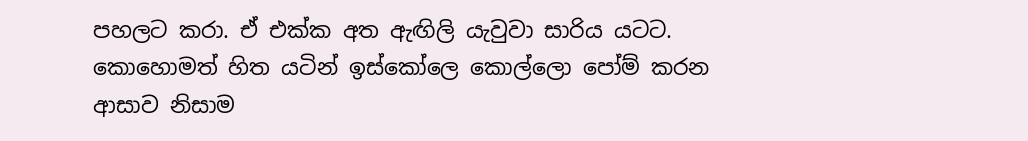පහලට කරා. ඒ එක්ක අත ඇඟිලි යැවුවා සාරිය යටට. කොහොමත් හිත යටින් ඉස්කෝලෙ කොල්ලො පෝම් කරන ආසාව නිසාම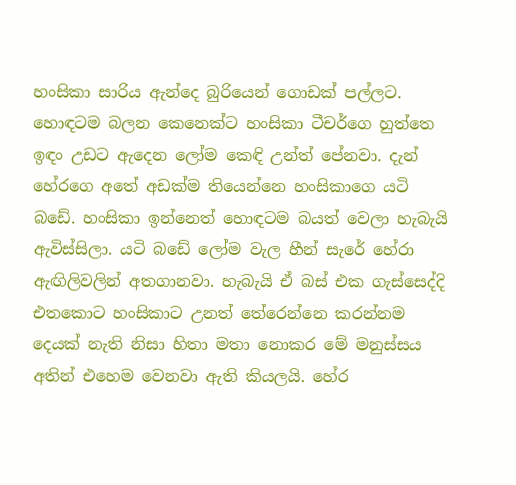හංසිකා සාරිය ඇන්දෙ බුරියෙන් ගොඩක් පල්ලට. හොඳටම බලන කෙනෙක්ට හංසිකා ටීචර්ගෙ හුත්තෙ ඉඳං උඩට ඇදෙන ලෝම කෙඳි උන්ත් පේනවා. දැන් හේරගෙ අතේ අඩක්ම තියෙන්නෙ හංසිකාගෙ යටි බඩේ. හංසිකා ඉන්නෙත් හොඳටම බයත් වෙලා හැබැයි ඇවිස්සිලා. යටි බඩේ ලෝම වැල හීන් සැරේ හේරා ඇඟිලිවලින් අතගානවා. හැබැයි ඒ බස් එක ගැස්සෙද්දි එතකොට හංසිකාට උනත් තේරෙන්නෙ කරන්නම දෙයක් නැති නිසා හිතා මතා නොකර මේ මනුස්සය අතින් එහෙම වෙනවා ඇති කියලයි. හේර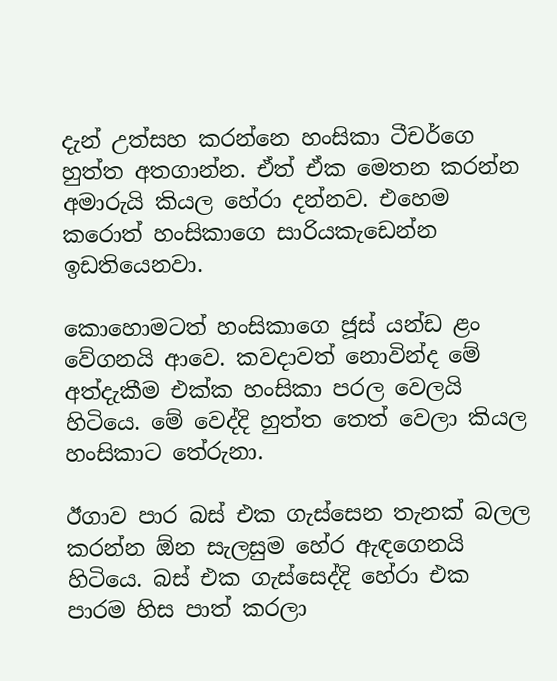දැන් උත්සහ කරන්නෙ හංසිකා ටීචර්ගෙ හුත්ත අතගාන්න. ඒත් ඒක මෙතන කරන්න අමාරුයි කියල හේරා දන්නව. එහෙම කරොත් හංසිකාගෙ සාරියකැඩෙන්න ඉඩතියෙනවා.

කොහොමටත් හංසිකාගෙ ජූස් යන්ඩ ළං වේගනයි ආවෙ. කවදාවත් නොවින්ද මේ අත්දැකීම එක්ක හංසිකා පරල වෙලයි හිටියෙ. මේ වෙද්දි හුත්ත තෙත් වෙලා කියල හංසිකාට තේරුනා.

ඊගාව පාර බස් එක ගැස්සෙන තැනක් බලල කරන්න ඕන සැලසුම හේර ඇඳගෙනයි හිටියෙ. බස් එක ගැස්සෙද්දි හේරා එක පාරම හිස පාත් කරලා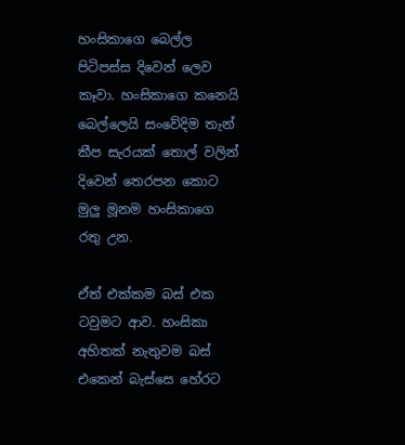හංසිකාගෙ බෙල්ල පිටිපස්ස දිවෙන් ලෙව කෑවා. හංසිකාගෙ කනෙයි බෙල්ලෙයි සංවේදිම තැන් කීප සැරයක් තොල් වලින් දිවෙන් තෙරපන කොට මුලු මූනම හංසිකාගෙ රතු උන.

ඒත් එක්කම බස් එක ටවුමට ආව. හංසිකා අහිතක් නැතුවම බස් එකෙන් බැස්සෙ හේරට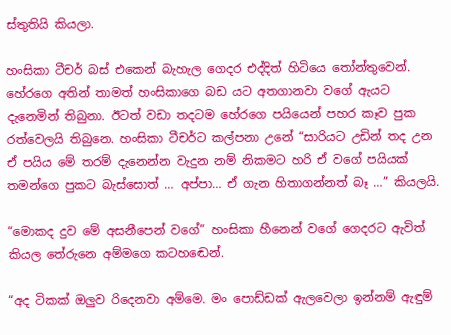ස්තුතියි කියලා.

හංසිකා ටීචර් බස් එකෙන් බැහැල ගෙදර එද්දිත් හිටියෙ තෝන්තුවෙන්. හේරගෙ අතින් තාමත් හංසිකාගෙ බඩ යට අතගානවා වගේ ඇයට දැනෙමින් තිබුනා. ඊටත් වඩා තදටම හේරගෙ පයියෙන් පහර කෑව පුක රත්වෙලයි තිබුනෙ. හංසිකා ටීචර්ට කල්පනා උනේ “සාරියට උඩින් තද උන ඒ පයිය මේ තරම් දැනෙන්න වැදුන නම් නිකමට හරි ඒ වගේ පයියක් තමන්ගෙ පුකට බැස්සොත් … අප්පා… ඒ ගැන හිතාගන්නත් බෑ …” කියලයි.

“මොකද දුව මේ අසනීපෙන් වගේ” හංසිකා හීනෙන් වගේ ගෙදරට ඇවිත් කියල තේරුනෙ අම්මගෙ කටහඬෙන්.

“අද ටිකක් ඔලුව රිදෙනවා අම්මෙ. මං පොඩ්ඩක් ඇලවෙලා ඉන්නම් ඇඳුම්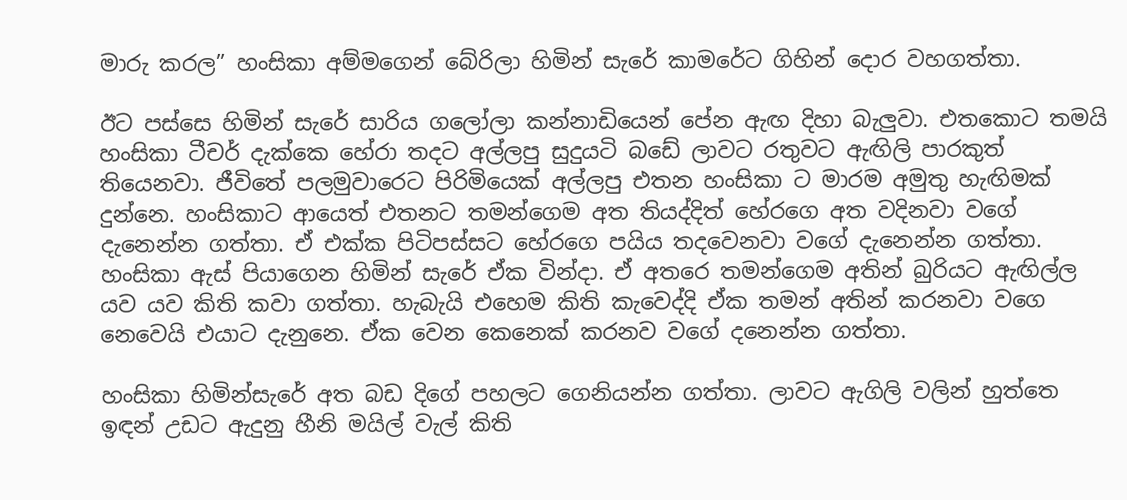මාරු කරල” හංසිකා අම්මගෙන් බේරිලා හිමින් සැරේ කාමරේට ගිහින් දොර වහගත්තා.

ඊට පස්සෙ හිමින් සැරේ සාරිය ගලෝලා කන්නාඩියෙන් පේන ඇඟ දිහා බැලුවා. එතකොට තමයි හංසිකා ටීචර් දැක්කෙ හේරා තදට අල්ලපු සුදුයටි බඩේ ලාවට රතුවට ඇඟිලි පාරකුත් තියෙනවා. ජීවිතේ පලමුවාරෙට පිරිමියෙක් අල්ලපු එතන හංසිකා ට මාරම අමුතු හැඟිමක් දුන්නෙ. හංසිකාට ආයෙත් එතනට තමන්ගෙම අත තියද්දිත් හේරගෙ අත වදිනවා වගේ දැනෙන්න ගත්තා. ඒ එක්ක පිටිපස්සට හේරගෙ පයිය තදවෙනවා වගේ දැනෙන්න ගත්තා. හංසිකා ඇස් පියාගෙන හිමින් සැරේ ඒක වින්දා. ඒ අතරෙ තමන්ගෙම අතින් බුරියට ඇඟිල්ල යව යව කිති කවා ගත්තා. හැබැයි එහෙම කිති කැවෙද්දි ඒක තමන් අතින් කරනවා වගෙ නෙවෙයි එයාට දැනුනෙ. ඒක වෙන කෙනෙක් කරනව වගේ දනෙන්න ගත්තා.

හංසිකා හිමින්සැරේ අත බඩ දිගේ පහලට ගෙනියන්න ගත්තා. ලාවට ඇගිලි වලින් හුත්තෙ ඉඳන් උඩට ඇදුනු හීනි මයිල් වැල් කිති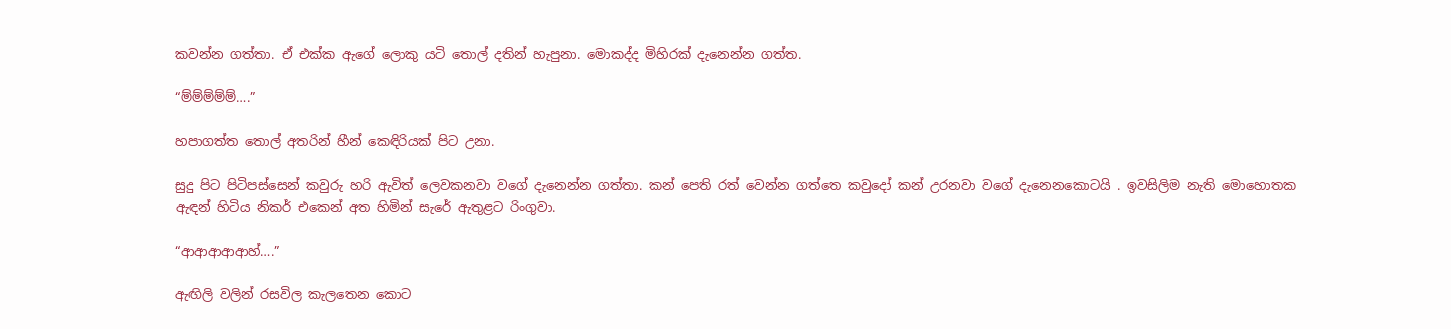කවන්න ගත්‍තා. ඒ එක්ක ඇගේ ලොකු යටි තොල් දතින් හැපුනා. මොකද්ද මිහිරක් දැනෙන්න ගත්ත.

“ම්ම්ම්ම්ම්….”

හපාගත්ත තොල් අතරින් හීන් කෙඳිරියක් පිට උනා.

සුදු පිට පිටිපස්සෙන් කවුරු හරි ඇවිත් ලෙවකනවා වගේ දැනෙන්න ගත්තා. කන් පෙති රත් වෙන්න ගත්තෙ කවුදෝ කන් උරනවා වගේ දැනෙනකොටයි . ඉවසිලිම නැති මොහොතක ඇඳන් හිටිය නිකර් එකෙන් අත හිමින් සැරේ ඇතුළට රිංගුවා.

“ආආආආආහ්….”

ඇඟිලි වලින්‍ රසවිල කැලතෙන කොට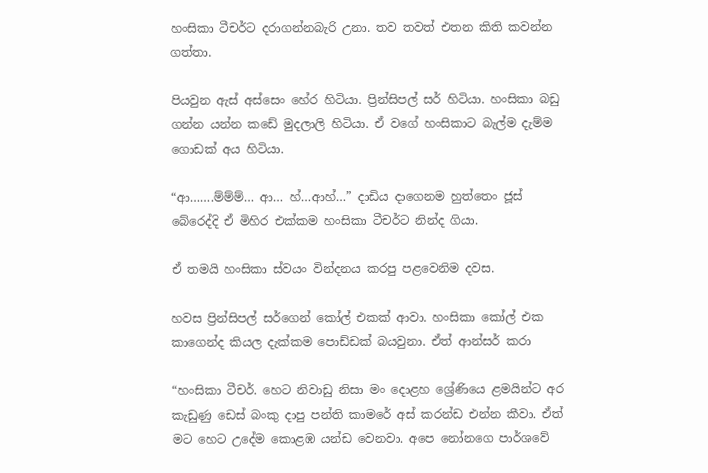හංසිකා ටීචර්ට දරාගන්නබැරි උනා. තව තවත් එතන කිති කවන්න ගත්තා.

පියවුන ඇස් අස්සෙං හේර හිටියා. ප්‍රින්සිපල් සර් හිටියා. හංසිකා බඩු ගන්න යන්න කඩේ මුදලාලි හිටියා. ඒ වගේ හංසිකාට බැල්ම දැම්ම ගොඩක් අය හිටියා.

“ආ…….ම්ම්ම්… ආ… හ්…ආහ්…” දාඩිය දාගෙනම හුත්තෙං ජූස් බේරෙද්දි ඒ මිහිර එක්කම හංසිකා ටීචර්ට නින්ද ගියා.

ඒ තමයි හංසිකා ස්වයං වින්දනය කරපු පළවෙනිම දවස.

හවස ප්‍රින්සිපල් සර්ගෙන් කෝල් එකක් ආවා. හංසිකා කෝල් එක කාගෙන්ද කියල දැක්කම පොඩ්ඩක් බයවුනා. ඒත් ආන්සර් කරා

“හංසිකා ටීචර්. හෙට නිවාඩු නිසා මං දොළහ ශ්‍රේණියෙ ළමයින්ට අර කැඩුණු ඩෙස් බංකු දාපු පන්ති කාමරේ අස් කරන්ඩ එන්න කීවා. ඒත් මට හෙට උදේම කොළඹ යන්ඩ වෙනවා. අපෙ නෝනගෙ පාර්ශවේ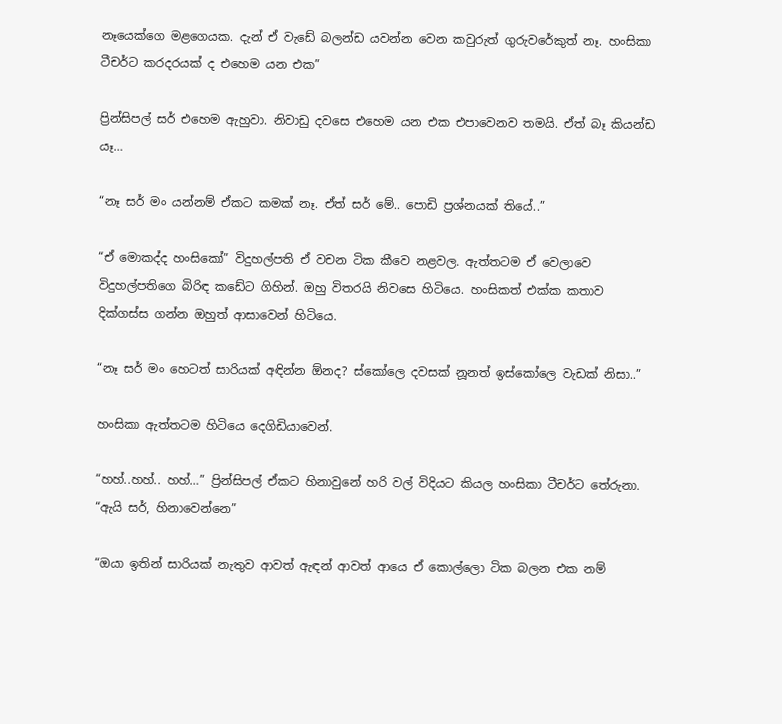නෑයෙක්ගෙ මළගෙයක. දැන් ඒ වැඩේ බලන්ඩ යවන්න වෙන කවුරුත් ගුරුවරේකුත් නෑ. හංසිකා ටීචර්ට කරදරයක් ද එහෙම යන එක”

ප්‍රින්සිපල් සර් එහෙම ඇහුවා. නිවාඩු දවසෙ එහෙම යන එක එපාවෙනව තමයි. ඒත් බෑ කියන්ඩ යෑ…

“නෑ සර් මං යන්නම් ඒකට කමක් නෑ. ඒත් සර් මේ.. පොඩි ප්‍රශ්නයක් තියේ..”

“ඒ මොකද්ද හංසිකෝ” විදුහල්පති ඒ වචන ටික කීවෙ නළවල. ඇත්තටම ඒ වෙලාවෙ විදුහල්පතිගෙ බිරිඳ කඩේට ගිහින්. ඔහු විතරයි නිවසෙ හිටියෙ. හංසිකත් එක්ක කතාව දික්ගස්ස ගන්න ඔහුත් ආසාවෙන් හිටියෙ.

“නෑ සර් මං හෙටත් සාරියක් අඳින්න ඕනද? ස්කෝලෙ දවසක් නූනත් ඉස්කෝලෙ වැඩක් නිසා..”

හංසිකා ඇත්තටම හිටියෙ දෙගිඩියාවෙන්.

“හහ්..හහ්.. හහ්…” ප්‍රින්සිපල් ඒකට හිනාවුනේ හරි වල් විදියට කියල හංසිකා ටීචර්ට තේරුනා. “ඇයි සර්, හිනාවෙන්නෙ”

“ඔයා ඉතින් සාරියක් නැතුව ආවත් ඇඳන් ආවත් ආයෙ ඒ කොල්ලො ටික බලන එක නම්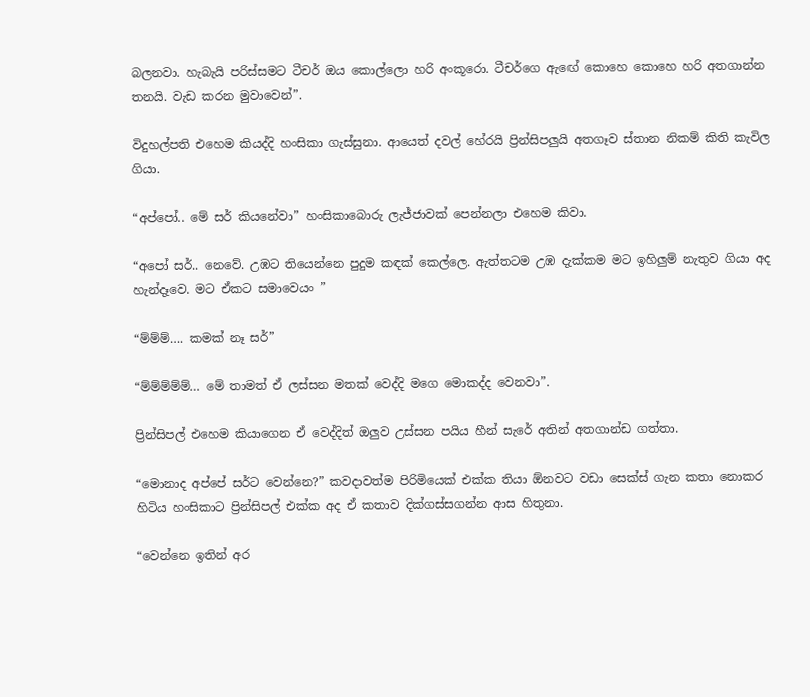බලනවා. හැබැයි පරිස්සමට ටීචර් ඔය කොල්ලො හරි අංකූරො. ටීචර්ගෙ ඇඟේ කොහෙ කොහෙ හරි අතගාන්න තනයි. වැඩ කරන මුවාවෙන්”.

විදුහල්පති එහෙම කියද්දි හංසිකා ගැස්සුනා. ආයෙත් දවල් හේරයි ප්‍රින්සිපලුයි අතගෑව ස්තාන නිකම් කිති කැවිල ගියා.

“අප්පෝ.. මේ සර් කියනේවා” හංසිකාබොරු ලැජ්ජාවක් පෙන්නලා එහෙම කිවා.

“අපෝ සර්.. නෙවේ. උඹට තියෙන්නෙ පුදුම කඳක් කෙල්ලෙ. ඇත්තටම උඹ දැක්කම මට ඉහිලුම් නැතුව ගියා අද හැන්දෑවෙ. මට ඒකට සමාවෙයං ”

“ම්ම්ම්…. කමක් නෑ සර්”

“ම්ම්ම්ම්ම්… මේ තාමත් ඒ ලස්සන මතක් වෙද්දි මගෙ මොකද්ද වෙනවා”.

ප්‍රින්සිපල් එහෙම කියාගෙන ඒ වෙද්දිත් ඔලුව උස්සන පයිය හීන් සැරේ අතින් අතගාන්ඩ ගත්තා.

“මොනාද අප්පේ සර්ට වෙන්නෙ?” කවදාවත්ම පිරිමියෙක් එක්ක තියා ඕනවට වඩා සෙක්ස් ගැන කතා නොකර හිටිය හංසිකාට ප්‍රින්සිපල් එක්ක අද ඒ කතාව දික්ගස්සගන්න ආස හිතුනා.

“වෙන්නෙ ඉතින් අර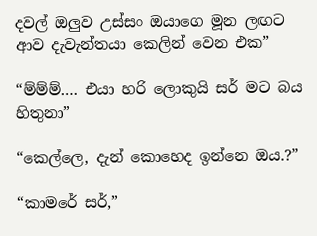දවල් ඔලුව උස්සං ඔයාගෙ මූන ලඟට ආව දැවැන්තයා කෙලින් වෙන එක”

“ම්ම්ම්…. එයා හරි ලොකුයි සර් මට බය හිතුනා”

“කෙල්ලෙ, දැන් කොහෙද ඉන්නෙ ඔය.?”

“කාමරේ සර්,”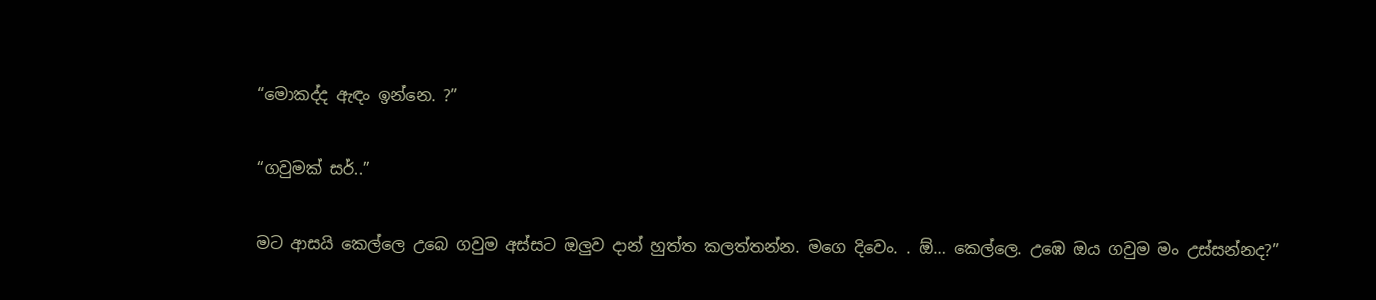“මොකද්ද ඇඳං ඉන්නෙ. ?”

“ගවුමක් සර්..”

මට ආසයි කෙල්ලෙ උබෙ ගවුම අස්සට ඔලුව දාන් හුත්ත කලත්තන්න. මගෙ දිවෙං. . ඕ… කෙල්ලෙ. උඹෙ ඔය ගවුම මං උස්සන්නද?”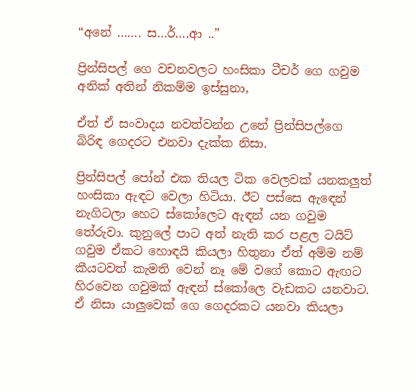“අනේ ……. ස…ර්….ආ ..”

ප්‍රින්සිපල් ගෙ වචනවලට හංසිකා ටීචර් ගෙ ගවුම අනික් අතින් නිකම්ම ඉස්සුනා,

ඒත් ඒ සංවාදය නවත්වන්න උනේ ප්‍රින්සිපල්ගෙ බිරිඳ ගෙදරට එනවා දැක්ක නිසා.

ප්‍රින්සිපල් පෝන් එක තියල ටික වෙලවක් යනකලුත් හංසිකා ඇඳට වෙලා හිටියා. ඊට පස්සෙ ඇඳෙන් නැගිටලා හෙට ස්කෝලෙට ඇඳන් යන ගවුම තේරුවා. කුනුලේ පාට අත් නැති කර පළල ටයිට් ගවුම ඒකට හොඳයි කියලා හිතුනා ඒත් අම්ම නම් කීයටවත් කැමති වෙන් නෑ මේ වගේ කොට ඇඟට හිරවෙන ගවුමක් ඇඳන් ස්කෝලෙ වැඩකට යනවාට. ඒ නිසා යාලුවෙක් ගෙ ගෙදරකට යනවා කියලා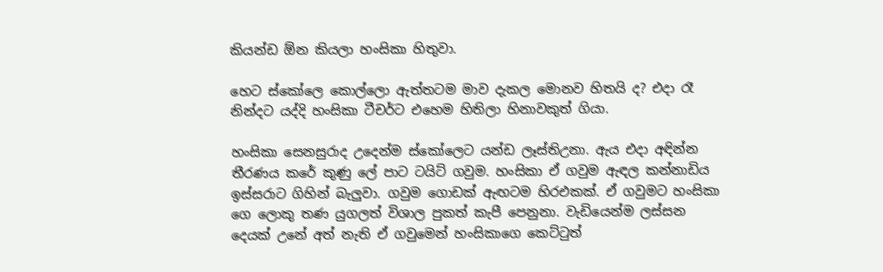කියන්ඩ ඕන කියලා හංසිකා හිතුවා.

හෙට ස්කෝලෙ කොල්ලො ඇත්තටම මාව දැකල මොනව හිතයි ද? එදා රෑ නින්දට යද්දි හංසිකා ටීචර්ට එහෙම හිතිලා හිනාවකුත් ගියා.

හංසිකා සෙනසුරාද උදෙන්ම ස්කෝලෙට යන්ඩ ලෑස්තිඋනා. ඇය එදා අඳින්න තීරණය කරේ කුණු ලේ පාට ටයිට් ගවුම. හංසිකා ඒ ගවුම ඇඳල කන්නාඩිය ඉස්සරාට ගිහින් බැලුවා. ගවුම ගොඩක් ඇඟටම හිරඑකක්. ඒ ගවුමට හංසිකා ගෙ ලොකු තණ යුගලත් විශාල පුකත් කැපී පෙනුනා. වැඩියෙන්ම ලස්සන දෙයක් උනේ අත් නැති ඒ ගවුමෙන් හංසිකාගෙ කෙට්ටුත්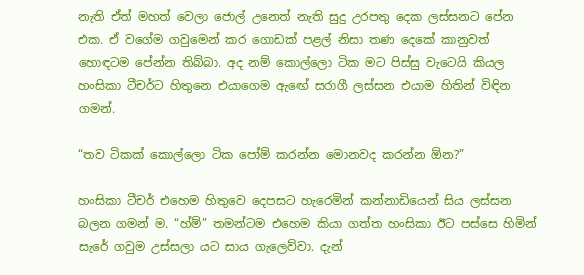නැති ඒත් මහත් වෙලා ජොල් උනෙත් නැති සුදු උරපතු දෙක ලස්සනට පේන එක. ඒ වගේම ගවුමෙන් කර ගොඩක් පළල් නිසා තණ දෙකේ කානුවත් හොඳටම පේන්න තිබ්බා. අද නම් කොල්ලො ටික මට පිස්සු වැටෙයි කියල හංසිකා ටීචර්ට හිතුනෙ එයාගෙම ඇඟේ සරාගී ලස්සන එයාම හිතින් විඳින ගමන්.

“තව ටිකක් කොල්ලො ටික පෝම් කරන්න මොනවද කරන්න ඕන?”

හංසිකා ටීචර් එහෙම හිතුවෙ දෙපසට හැරෙමින් කන්නාඩියෙන් සිය ලස්සන බලන ගමන් ම. “හ්ම්” තමන්ටම එහෙම කියා ගත්ත හංසිකා ඊට පස්සෙ හිමින් සැරේ ගවුම උස්සලා යට සාය ගැලෙව්වා. දැන්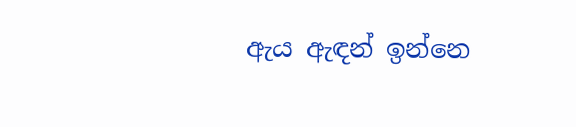ඇය ඇඳන් ඉන්නෙ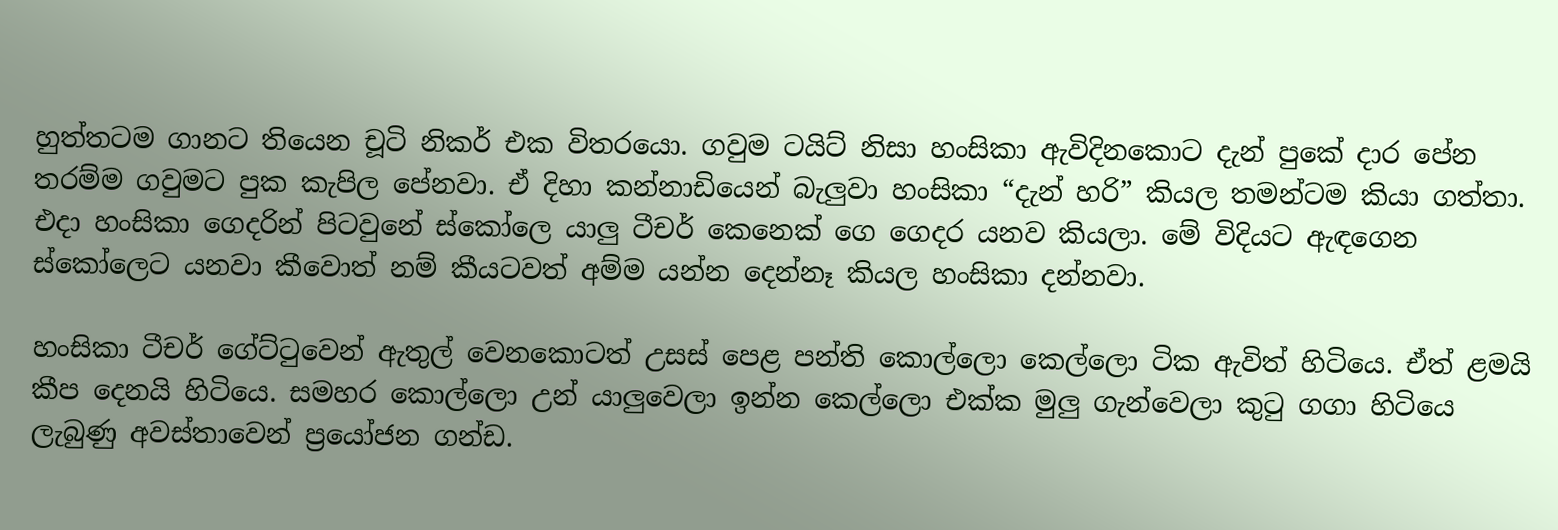හුත්තටම ගානට තියෙන චූටි නිකර් එක විතරයො. ගවුම ටයිට් නිසා හංසිකා ඇවිදිනකොට දැන් පුකේ දාර පේන තරම්ම ගවුමට පුක කැපිල පේනවා. ඒ දිහා කන්නාඩියෙන් බැලුවා හංසිකා “දැන් හරි” කියල තමන්ටම කියා ගත්තා. එදා හංසිකා ගෙදරින් පිටවුනේ ස්කෝලෙ යාලු ටීචර් කෙනෙක් ගෙ ගෙදර යනව කියලා. මේ විදියට ඇඳගෙන ස්කෝලෙට යනවා කීවොත් නම් කීයටවත් අම්ම යන්න දෙන්නෑ කියල හංසිකා දන්නවා.

හංසිකා ටීචර් ගේට්ටුවෙන් ඇතුල් වෙනකොටත් උසස් පෙළ පන්ති කොල්ලො කෙල්ලො ටික ඇවිත් හිටියෙ. ඒත් ළමයි කීප දෙනයි හිටියෙ. සමහර කොල්ලො උන් යාලුවෙලා ඉන්න කෙල්ලො එක්ක මුලු ගැන්වෙලා කුටු ගගා හිටියෙ ලැබුණු අවස්තාවෙන් ප්‍රයෝජන ගන්ඩ.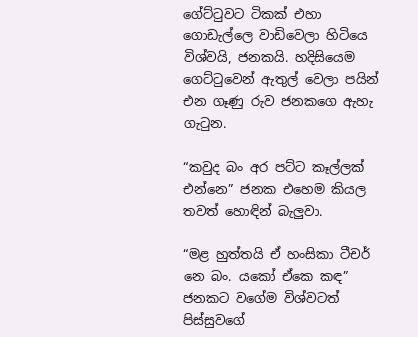ගේට්ටුවට ටිකක් එහා ගොඩැල්ලෙ වාඩිවෙලා හිටියෙ විශ්වයි, ජනකයි. හදිසියෙම ගෙට්ටුවෙන් ඇතුල් වෙලා පයින් එන ගෑණු රුව ජනකගෙ ඇහැ ගැටුන.

“කවුද බං අර පට්ට කෑල්ලක් එන්නෙ” ජනක එහෙම කියල තවත් හොඳින් බැලුවා.

“මළ හුත්තයි ඒ හංසිකා ටීචර් නෙ බං. යකෝ ඒකෙ කඳ” ජනකට වගේම විශ්වටත් පිස්සුවගේ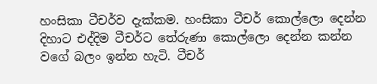හංසිකා ටීචර්ව දැක්කම. හංසිකා ටීචර් කොල්ලො දෙන්න දිහාට එද්දිම ටීචර්ට තේරුණා කොල්ලො දෙන්න කන්න වගේ බලං ඉන්න හැටි. ටීචර්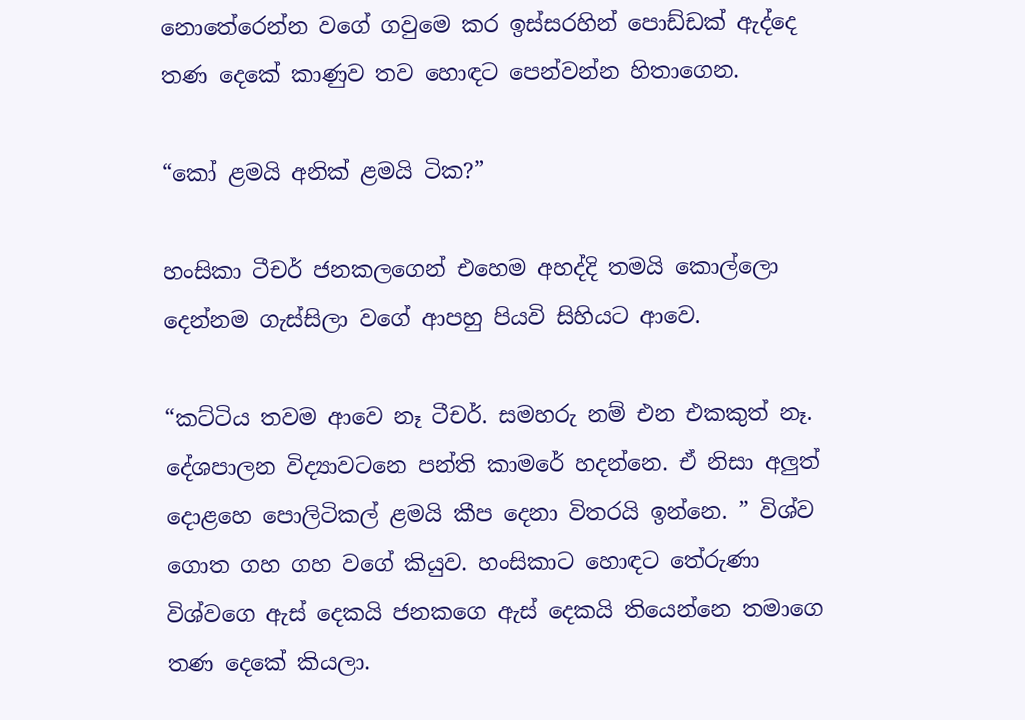නොතේරෙන්න වගේ ගවුමෙ කර ඉස්සරහින් පොඩ්ඩක් ඇද්දෙ තණ දෙකේ කාණුව තව හොඳට පෙන්වන්න හිතාගෙන.

“කෝ ළමයි අනික් ළමයි ටික?”

හංසිකා ටීචර් ජනකලගෙන් එහෙම අහද්දි තමයි කොල්ලො දෙන්නම ගැස්සිලා වගේ ආපහු පියවි සිහියට ආවෙ.

“කට්ටිය තවම ආවෙ නෑ ටීචර්. සමහරු නම් එන එකකුත් නෑ. දේශපාලන විද්‍යාවටනෙ පන්ති කාමරේ හදන්නෙ. ඒ නිසා අලුත් දොළහෙ පොලිටිකල් ළමයි කීප දෙනා විතරයි ඉන්නෙ. ” විශ්ව ගොත ගහ ගහ වගේ කියුව. හංසිකාට හොඳට තේරුණා විශ්වගෙ ඇස් දෙකයි ජනකගෙ ඇස් දෙකයි තියෙන්නෙ තමාගෙ තණ දෙකේ කියලා.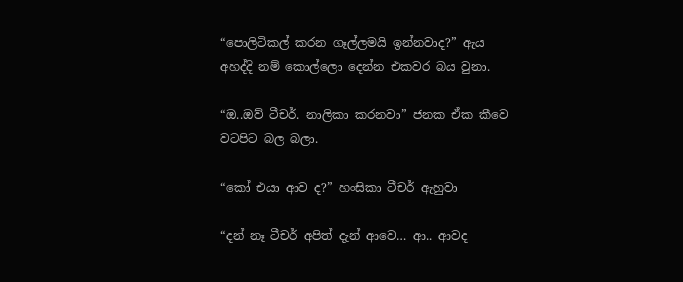“පොලිටිකල් කරන ගෑල්ලමයි ඉන්නවාද?” ඇය අහද්දි නම් කොල්ලො දෙන්න එකවර බය වුනා.

“ඔ..ඔව් ටීචර්. නාලිකා කරනවා” ජනක ඒක කීවෙ වටපිට බල බලා.

“කෝ එයා ආව ද?” හංසිකා ටීචර් ඇහුවා

“දන් නෑ ටීචර් අපිත් දැන් ආවෙ… ආ.. ආවද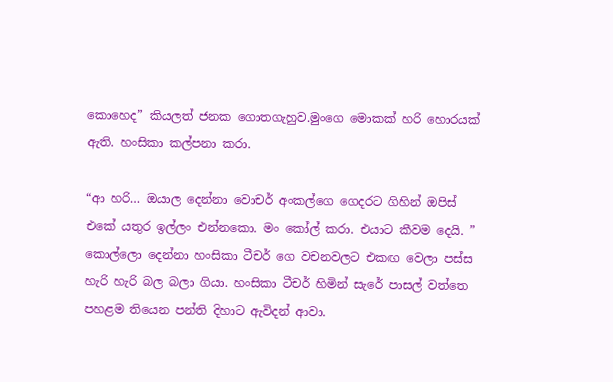කොහෙද” කියලත් ජනක ගොතගැහුව.මුංගෙ මොකක් හරි හොරයක් ඇති. හංසිකා කල්පනා කරා.

“ආ හරි… ඔයාල දෙන්නා වොචර් අංකල්ගෙ ගෙදරට ගිහින් ඔපිස් එකේ යතුර ඉල්ලං එන්නකො. මං කෝල් කරා. එයාට කීවම දෙයි. ” කොල්ලො දෙන්නා හංසිකා ටීචර් ගෙ වචනවලට එකඟ වෙලා පස්ස හැරි හැරි බල බලා ගියා. හංසිකා ටීචර් හිමින් සැරේ පාසල් වත්තෙ පහළම තියෙන පන්ති දිහාට ඇවිදන් ආවා.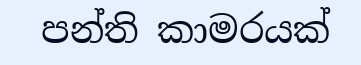පන්ති කාමරයක්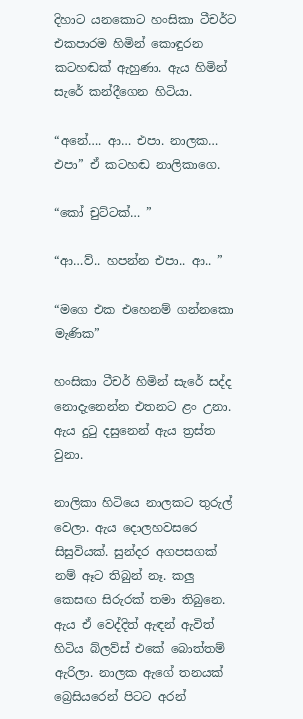දිහාට යනකොට හංසිකා ටීචර්ට එකපාරම හිමින් කොඳුරන කටහඬක් ඇහුණා. ඇය හිමින් සැරේ කන්දීගෙන හිටියා.

“අනේ…. ආ… එපා. නාලක… එපා” ඒ කටහඬ නාලිකාගෙ.

“කෝ චුට්ටක්… ”

“ආ…ව්.. හපන්න එපා.. ආ.. ”

“මගෙ එක එහෙනම් ගන්නකො මැණික”

හංසිකා ටීචර් හිමින් සැරේ සද්ද නොදැනෙන්න එතනට ළං උනා. ඇය දුටු දසුනෙන් ඇය ත්‍රස්ත වුනා.

නාලිකා හිටියෙ නාලකට තුරුල් වෙලා. ඇය දොලහවසරෙ සිසුවියක්. සුන්දර අගපසගක් නම් ඈට තිබුන් නෑ. කලු කෙසඟ සිරුරක් තමා තිබුනෙ. ඇය ඒ වෙද්දිත් ඇඳන් ඇවිත් හිටිය බ්ලව්ස් එකේ බොත්තම් ඇරිලා. නාලක ඇගේ තනයක් බ්‍රෙසියරෙන් පිටට අරන්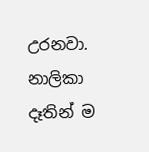උරනවා. නාලිකා දෑතින් ම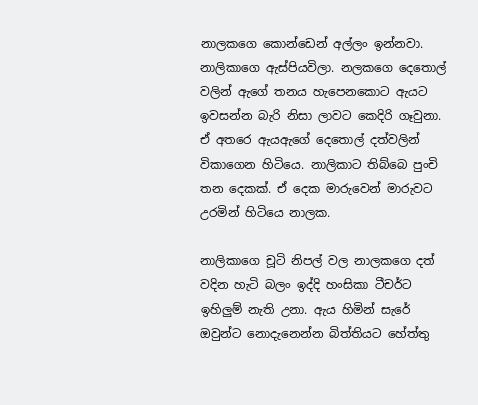නාලකගෙ කොන්ඩෙන් අල්ලං ඉන්නවා. නාලිකාගෙ ඇස්පියවිලා. නලකගෙ දෙතොල් වලින් ඇගේ තනය හැපෙනකොට ඇයට ඉවසන්න බැරි නිසා ලාවට කෙදිරි ගෑවුනා. ඒ අතරෙ ඇයඇගේ දෙතොල් දත්වලින් විකාගෙන හිටියෙ. නාලිකාට තිබ්බෙ පුංචි තන දෙකක්. ඒ දෙක මාරුවෙන් මාරුවට උරමින් හිටියෙ නාලක.

නාලිකාගෙ චූටි නිපල් වල නාලකගෙ දත් වදින හැටි බලං ඉද්දි හංසිකා ටීචර්ට ඉහිලුම් නැති උනා. ඇය හිමින් සැරේ ඔවුන්‍ට නොදැනෙන්න බිත්තියට හේත්තු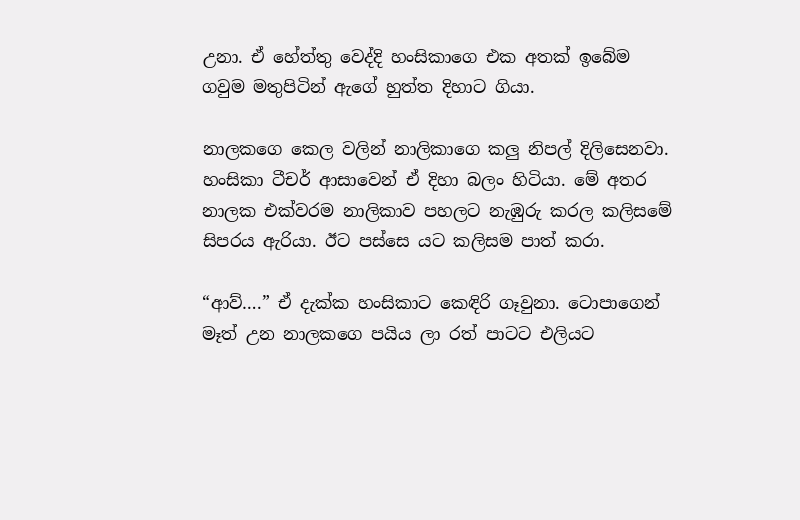උනා. ඒ හේත්තු වෙද්දි හංසිකාගෙ එක අතක් ඉබේම ගවුම මතුපිටින් ඇගේ හුත්ත දිහාට ගියා.

නාලකගෙ කෙල වලින් නාලිකාගෙ කලු නිපල් දිලිසෙනවා. හංසිකා ටීචර් ආසාවෙන් ඒ දිහා බලං හිටියා. මේ අතර නාලක එක්වරම නාලිකාව පහලට නැඹුරු කරල කලිසමේ සිපරය ඇරියා. ඊට පස්සෙ යට කලිසම පාත් කරා.

“ආව්….” ඒ දැක්ක හංසිකාට කෙඳිරි ගෑවුනා. ටොපාගෙන් මෑත් උන නාලකගෙ පයිය ලා රත් පාටට එලියට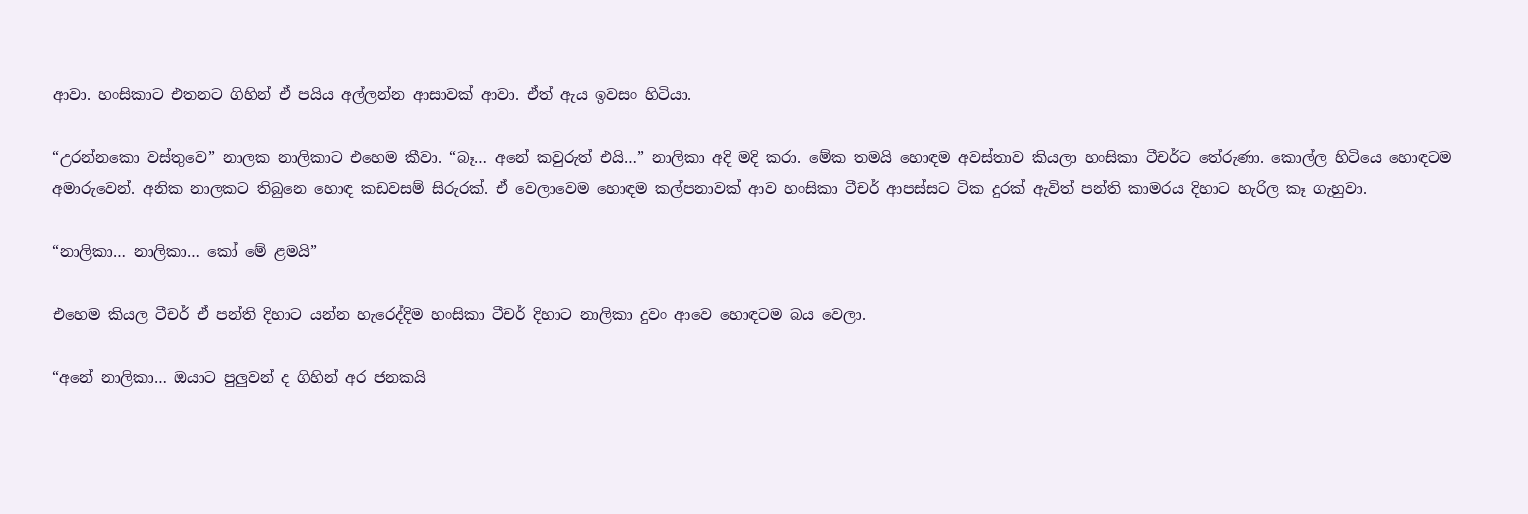ආවා. හංසිකාට එතනට ගිහින් ඒ පයිය අල්ලන්න ආසාවක් ආවා. ඒත් ඇය ඉවසං හිටියා.

“උරන්නකො වස්‍තුවෙ” නාලක නාලිකාට එහෙම කීවා. “බෑ… අනේ කවුරුත් එයි…” නාලිකා අදි මදි කරා. මේක තමයි හොඳම අවස්තාව කියලා හංසිකා ටීචර්ට තේරුණා. කොල්ල හිටියෙ හොඳටම අමාරුවෙන්. අනික නාලකට තිබුනෙ හොඳ කඩවසම් සිරුරක්. ඒ වෙලාවෙම හොඳම කල්පනාවක් ආව හංසිකා ටීචර් ආපස්සට ටික දුරක් ඇවිත් පන්ති කාමරය දිහාට හැරිල කෑ ගැහුවා.

“නාලිකා… නාලිකා… කෝ මේ ළමයි”

එහෙම කියල ටීචර් ඒ පන්ති දිහාට යන්න හැරෙද්දිම හංසිකා ටීචර් දිහාට නාලිකා දුවං ආවෙ හොඳටම බය වෙලා.

“අනේ නාලිකා… ඔයාට පුලුවන් ද ගිහින් අර ජනකයි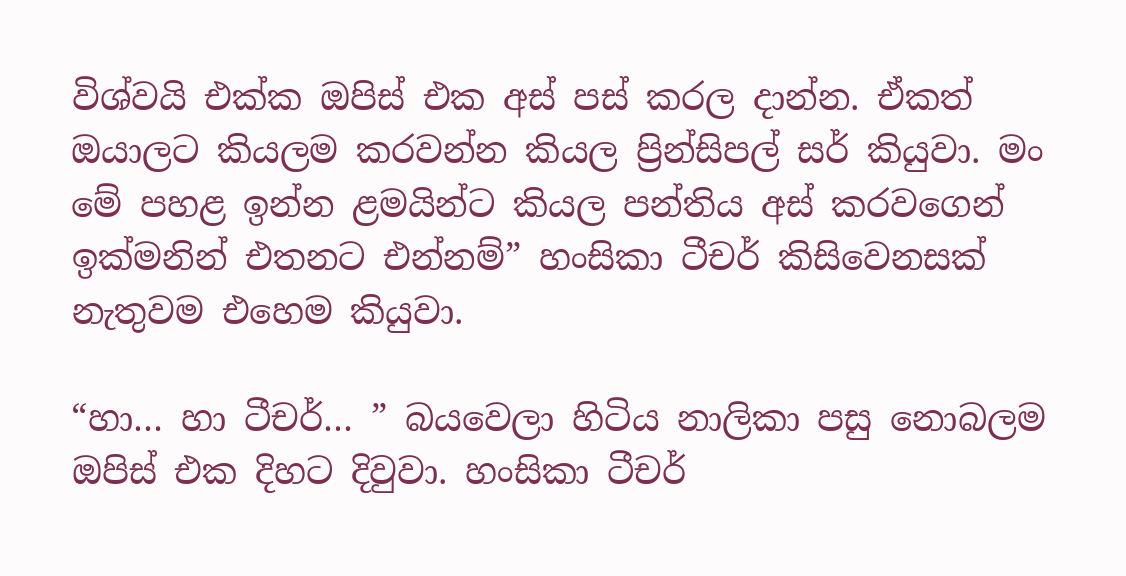විශ්වයි එක්ක ඔපිස් එක අස් පස් කරල දාන්න. ඒකත් ඔයාලට කියලම කරවන්න කියල ප්‍රින්සිපල් සර් කියුවා. මං මේ පහළ ඉන්න ළමයින්ට කියල පන්තිය අස් කරවගෙන් ඉක්මනින් එතනට එන්නම්” හංසිකා ටීචර් කිසිවෙනසක් නැතුවම එහෙම කියුවා.

“හා… හා ටීචර්… ” බයවෙලා හිටිය නාලිකා පසු නොබලම ඔපිස් එක දිහට දිවුවා. හංසිකා ටීචර්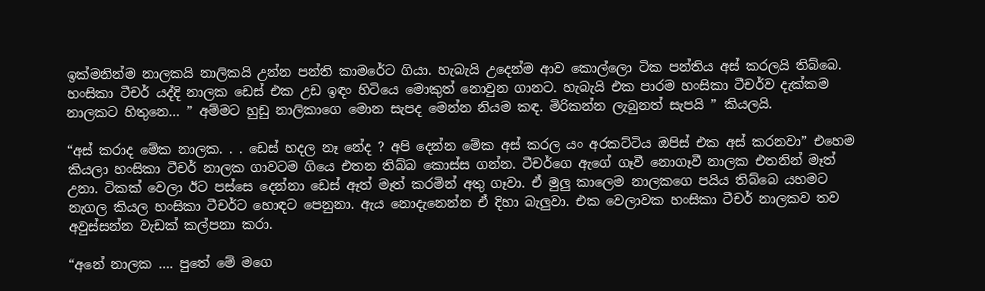ඉක්මනින්ම නාලකයි නාලිකයි උන්න පන්ති කාමරේට ගියා. හැබැයි උදෙන්ම ආව කොල්ලො ටික පන්තිය අස් කරලයි තිබ්බෙ. හංසිකා ටීචර් යද්දි නාලක ඩෙස් එක උඩ ඉඳං හිටියෙ මොකුත් නොවුන ගානට. හැබැයි එක පාරම හංසිකා ටීචර්ව දැක්කම නාලකට හිතුනෙ… ” අම්මට හුඩු නාලිකාගෙ මොන සැපද මෙන්න නියම කඳ. මිරිකන්න ලැබුනත් සැපයි ” කියලයි.

“අස් කරාද මේක නාලක. . . ඩෙස් හදල නෑ නේද ? අපි දෙන්න මේක අස් කරල යං අරකට්ටිය ඔපිස් එක අස් කරනවා” එහෙම කියලා හංසිකා ටීචර් නාලක ගාවටම ගියෙ එතන තිබ්බ කොස්ස ගන්න. ටීචර්ගෙ ඇගේ ගෑවී නොගෑවී නාලක එතනින් මෑත් උනා. ටිකක් වෙලා ඊට පස්සෙ දෙන්නා ඩෙස් ඈත් මෑත් කරමින් අතු ගෑවා. ඒ මුලු කාලෙම නාලකගෙ පයිය තිබ්බෙ යහමට නැගල කියල හංසිකා ටීචර්ට හොඳට පෙනුනා. ඇය නොදැනෙන්න ඒ දිහා බැලුවා. එක වෙලාවක හංසිකා ටීචර් නාලකව තව අවුස්සන්න වැඩක් කල්පනා කරා.

“අනේ නාලක …. පුතේ මේ මගෙ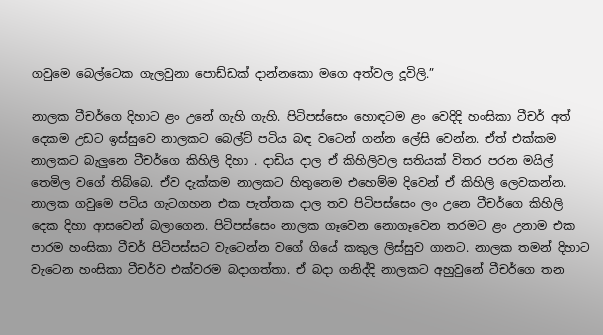ගවුමෙ බෙල්ටෙක ගැලවුනා පොඩ්ඩක් දාන්නකො මගෙ අත්වල දූවිලි.”

නාලක ටීචර්ගෙ දිහාට ළං උනේ ගැහි ගැහි. පිටිපස්සෙං හොඳටම ළං වෙදිදි හංසිකා ටීචර් අත් දෙකම උඩට ඉස්සුවෙ නාලකට බෙල්ට් පටිය බඳ වටෙන් ගන්න ලේසි වෙන්න. ඒත් එක්කම නාලකට බැලුනෙ ටීචර්ගෙ කිහිලි දිහා . දාඩිය දාල ඒ කිහිලිවල සතියක් විතර පරන මයිල් තෙමිල වගේ තිබ්බෙ. ඒව දැක්කම නාලකට හිතුනෙම එහෙම්ම දිවෙන් ඒ කිහිලි ලෙවකන්න. නාලක ගවුමෙ පටිය ගැටගහන එක පැත්තක දාල තව පිටිපස්සෙං ලං උනෙ ටීචර්ගෙ කිහිලි දෙක දිහා ආසවෙන් බලාගෙන. පිටිපස්සෙං නාලක ගෑවෙන නොගෑවෙන තරමට ළං උනාම එක පාරම හංසිකා ටීචර් පිටිපස්සට වැටෙන්න වගේ ගියේ කකුල ලිස්සුව ගානට. නාලක තමන් දිහාට වැටෙන හංසිකා ටීචර්ව එක්වරම බදාගත්තා. ඒ බදා ගනිද්දි නාලකට අහුවුනේ ටීචර්ගෙ තන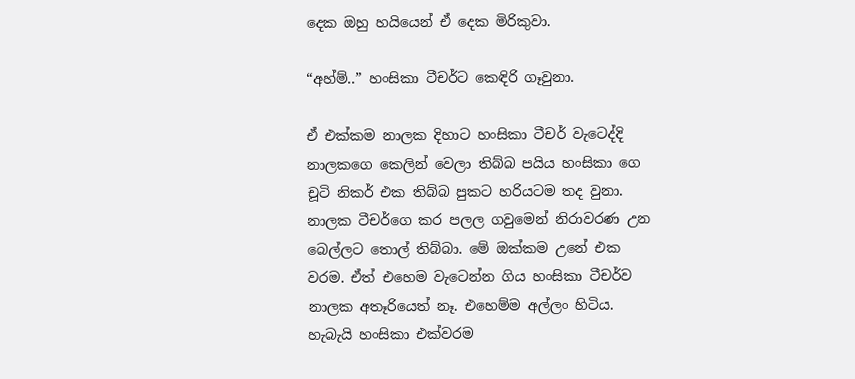දෙක ඔහු හයියෙන් ඒ දෙක මිරිකුවා.

“අහ්ම්..” හංසිකා ටීචර්ට කෙඳිරි ගෑවුනා.

ඒ එක්කම නාලක දිහාට හංසිකා ටීචර් වැටෙද්දි නාලකගෙ කෙලින් වෙලා තිබ්බ පයිය හංසිකා ගෙ චූටි නිකර් එක තිබ්බ පුකට හරියටම තද වුනා. නාලක ටීචර්ගෙ කර පලල ගවුමෙන් නිරාවරණ උන බෙල්ලට තොල් තිබ්බා. මේ ඔක්කම උනේ එක වරම. ඒත් එහෙම වැටෙන්න ගිය හංසිකා ටීචර්ව නාලක අතෑරියෙත් නෑ. එහෙම්ම අල්ලං හිටිය. හැබැයි හංසිකා එක්වරම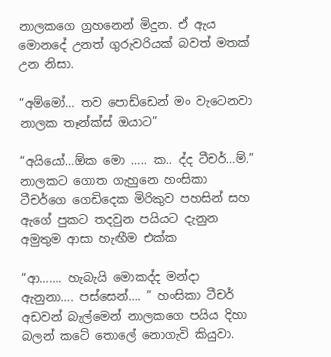නාලකගෙ ග්‍රහනෙන් මිදුන. ඒ ඇය මොනදේ උනත් ගුරුවරියක් බවත් මතක් උන නිසා.

“අම්මෝ… තව පොඩ්ඩෙන් මං වැටෙනවා නාලක තෑන්ක්ස් ඔයාට”

“අයියෝ…ඕක මො ….. ක.. ද්ද ටීචර්…ම්.” නාලකට ගොත ගැහුනෙ හංසිකා ටීචර්ගෙ ගෙඩිදෙක මිරිකුව පහසින් සහ ඇගේ පුකට තදවුන පයියට දැනුන අමුතුම ආසා හැඟීම එක්ක

“ආ……. හැබැයි මොකද්ද මන්දා ඇනුනා…. පස්සෙන්…. ” හංසිකා ටීචර් අඩවන් බැල්මෙන් නාලකගෙ පයිය දිහා බලන් කටේ තොලේ නොගැවි කියුවා.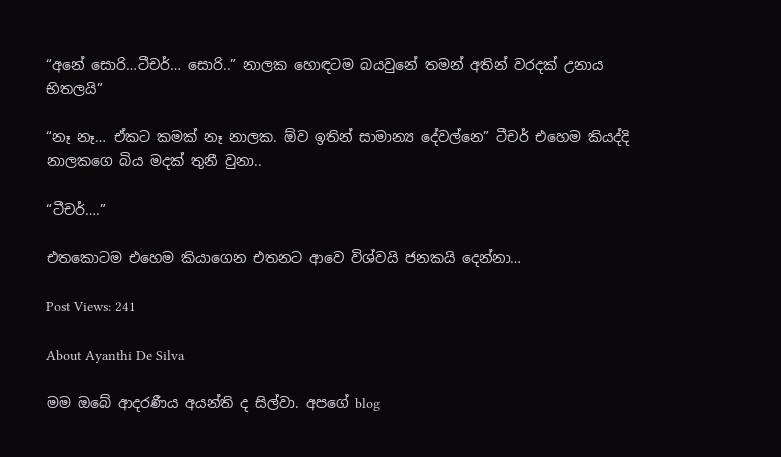“අනේ සොරි…ටීචර්… සොරි..” නාලක හොඳටම බයවුනේ තමන් අතින් වරදක් උනාය භිතලයි”

“නෑ නෑ… ඒකට කමක් නෑ නාලක. ඕව ඉතින් සාමාන්‍ය දේවල්නෙ” ටීචර් එහෙම කියද්දි නාලකගෙ බිය මදක් තුනී වුනා..

“ටීචර්….”

එතකොටම එහෙම කියාගෙන එතනට ආවෙ විශ්වයි ජනකයි දෙන්නා…

Post Views: 241

About Ayanthi De Silva

මම ඔබේ ආදරණීය අයන්ති ද සිල්වා. අපගේ blog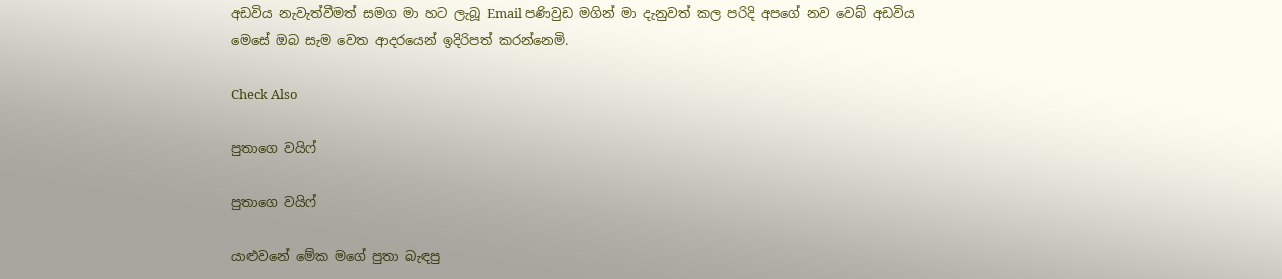අඩවිය නැවැත්වීමත් සමග මා හට ලැබූ Email පණිවුඩ මගින් මා දැනුවත් කල පරිදි අපගේ නව වෙබ් අඩවිය මෙසේ ඔබ සැම වෙත ආදරයෙන් ඉදිරිපත් කරන්නෙමි.

Check Also

පුතාගෙ වයිෆ්

පුතාගෙ වයිෆ්

යාළුවනේ මේක මගේ පුතා බැඳපු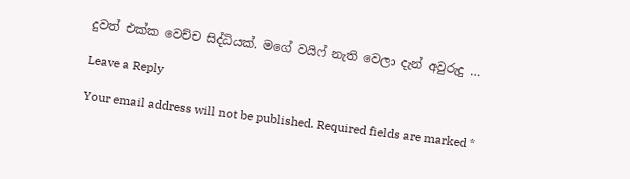දුවත් එක්ක වෙච්ච සිද්ධියක්. මගේ වයිෆ් නැති වෙලා දැන් අවුරුදු …

Leave a Reply

Your email address will not be published. Required fields are marked *